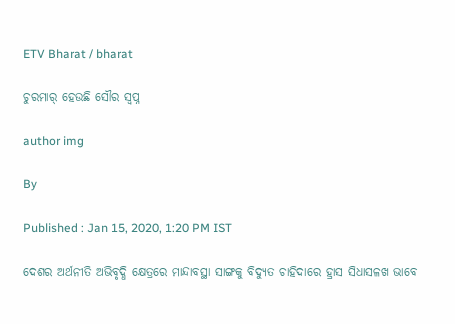ETV Bharat / bharat

ଚୁରମାର୍ ହେଉଛି ସୌର ସ୍ୱପ୍ନ

author img

By

Published : Jan 15, 2020, 1:20 PM IST

ଦେଶର ଅର୍ଥନୀତି ଅଭିବୃଦ୍ଧି କ୍ଷେତ୍ରରେ ମାନ୍ଦାବସ୍ଥା ସାଙ୍ଗକୁ ବିଦ୍ୟୁତ ଚାହିଦାରେ ହ୍ରାସ ସିଧାସଳଖ ଭାବେ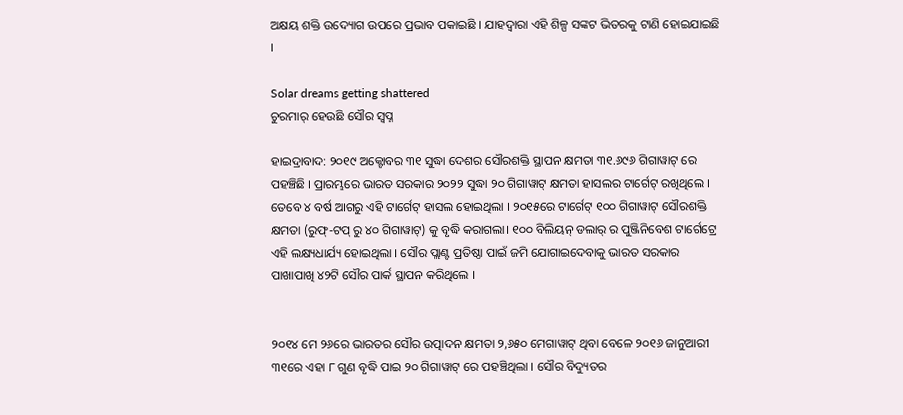ଅକ୍ଷୟ ଶକ୍ତି ଉଦ୍ୟୋଗ ଉପରେ ପ୍ରଭାବ ପକାଇଛି । ଯାହଦ୍ୱାରା ଏହି ଶିଳ୍ପ ସଙ୍କଟ ଭିତରକୁ ଟାଣି ହୋଇଯାଇଛି ।

Solar dreams getting shattered
ଚୁରମାର୍ ହେଉଛି ସୌର ସ୍ୱପ୍ନ

ହାଇଦ୍ରାବାଦ: ୨୦୧୯ ଅକ୍ଟୋବର ୩୧ ସୁଦ୍ଧା ଦେଶର ସୌରଶକ୍ତି ସ୍ଥାପନ କ୍ଷମତା ୩୧.୬୯୬ ଗିଗାୱାଟ୍ ରେ ପହଞ୍ଚିଛି । ପ୍ରାରମ୍ଭରେ ଭାରତ ସରକାର ୨୦୨୨ ସୁଦ୍ଧା ୨୦ ଗିଗାୱାଟ୍ କ୍ଷମତା ହାସଲର ଟାର୍ଗେଟ୍ ରଖିଥିଲେ । ତେବେ ୪ ବର୍ଷ ଆଗରୁ ଏହି ଟାର୍ଗେଟ୍ ହାସଲ ହୋଇଥିଲା । ୨୦୧୫ରେ ଟାର୍ଗେଟ୍ ୧୦୦ ଗିଗାୱାଟ୍ ସୌରଶକ୍ତି କ୍ଷମତା (ରୁଫ୍‌-ଟପ୍ ରୁ ୪୦ ଗିଗାୱାଟ୍) କୁ ବୃଦ୍ଧି କରାଗଲା। ୧୦୦ ବିଲିୟନ୍ ଡଲାର୍ ର ପୁଞ୍ଜିନିବେଶ ଟାର୍ଗେଟ୍ରେ ଏହି ଲକ୍ଷ୍ୟଧାର୍ଯ୍ୟ ହୋଇଥିଲା । ସୌର ପ୍ଲାଣ୍ଟ ପ୍ରତିଷ୍ଠା ପାଇଁ ଜମି ଯୋଗାଇଦେବାକୁ ଭାରତ ସରକାର ପାଖାପାଖି ୪୨ଟି ସୌର ପାର୍କ ସ୍ଥାପନ କରିଥିଲେ ।


୨୦୧୪ ମେ ୨୬ରେ ଭାରତର ସୌର ଉତ୍ପାଦନ କ୍ଷମତା ୨,୬୫୦ ମେଗାୱାଟ୍ ଥିବା ବେଳେ ୨୦୧୬ ଜାନୁଆରୀ ୩୧ରେ ଏହା ୮ ଗୁଣ ବୃଦ୍ଧି ପାଇ ୨୦ ଗିଗାୱାଟ୍ ରେ ପହଞ୍ଚିଥିଲା । ସୌର ବିଦ୍ୟୁତର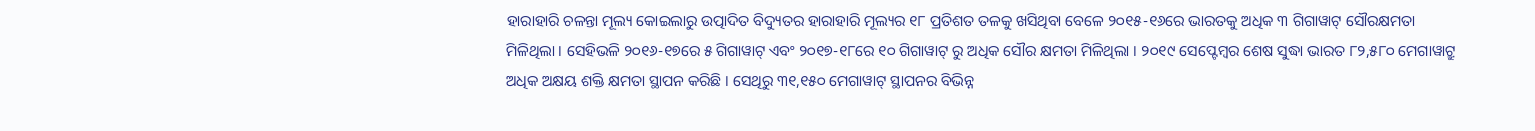ହାରାହାରି ଚଳନ୍ତା ମୂଲ୍ୟ କୋଇଲାରୁ ଉତ୍ପାଦିତ ବିଦ୍ୟୁତର ହାରାହାରି ମୂଲ୍ୟର ୧୮ ପ୍ରତିଶତ ତଳକୁ ଖସିଥିବା ବେଳେ ୨୦୧୫-୧୬ରେ ଭାରତକୁ ଅଧିକ ୩ ଗିଗାୱାଟ୍ ସୌରକ୍ଷମତା ମିଳିଥିଲା । ସେହିଭଳି ୨୦୧୬-୧୭ରେ ୫ ଗିଗାୱାଟ୍ ଏବଂ ୨୦୧୭-୧୮ରେ ୧୦ ଗିଗାୱାଟ୍ ରୁ ଅଧିକ ସୌର କ୍ଷମତା ମିଳିଥିଲା । ୨୦୧୯ ସେପ୍ଟେମ୍ବର ଶେଷ ସୁଦ୍ଧା ଭାରତ ୮୨,୫୮୦ ମେଗାୱାଟ୍ରୁ ଅଧିକ ଅକ୍ଷୟ ଶକ୍ତି କ୍ଷମତା ସ୍ଥାପନ କରିଛି । ସେଥିରୁ ୩୧,୧୫୦ ମେଗାୱାଟ୍ ସ୍ଥାପନର ବିଭିନ୍ନ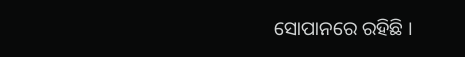ସୋପାନରେ ରହିଛି ।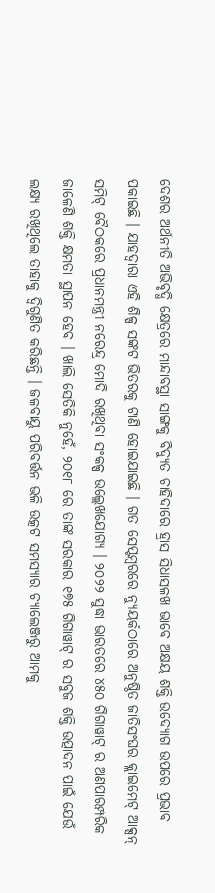ଦେଶର ଅର୍ଥନୀତି ଅଭିବୃଦ୍ଧି କ୍ଷେତ୍ରରେ ମାନ୍ଦାବସ୍ଥା ସାଙ୍ଗକୁ ବିଦ୍ୟୁତ ଚାହିଦାରେ ହ୍ରାସ ସିଧାସଳଖ ଭାବେ ଅକ୍ଷୟ ଶକ୍ତି ଉଦ୍ୟୋଗ ଉପରେ ପ୍ରଭାବ ପକାଇଛି । ଯାହଦ୍ୱାରା ଏହି ଶିଳ୍ପ ସଙ୍କଟ ଭିତରକୁ ଟାଣି ହୋଇଯାଇଛି । ଗତ ସେପ୍ଟମ୍ବରରେ ନ୍ୟୁୟର୍କଠାରେ ଅନୁଷ୍ଠିତ ଜାତିସଂଘର କ୍ଲାଇମେଟ୍ ଆକ୍ସନ୍ ସମିଟ୍ ବୈଠକରେ ପ୍ରଧାନମନ୍ତ୍ରୀ ନରେନ୍ଦ୍ର ମୋଦି ରଖିଥିବା ସଂକଳ୍ପ ଉଲ୍ଲେଖଯୋଗ୍ୟ । ୨୦୨୨ ସୁଦ୍ଧା ଭାରତରେ ୪୫୦ ଗିଗାୱାଟ୍ ର ଅଣପାରମ୍ପରିକ ଜାଳେଣି ଶକ୍ତି କ୍ଷମତା ସ୍ଥାପନ ହେବ । ଖାଲି ସେତିକି ନୁହେଁ, ୨୦୧୮ ରେ ତାଙ୍କ ସରକାର ୧୭୫ ଗିଗାୱାଟ୍ ର ସବୁଜ ଶକ୍ତି ଉତ୍ପାଦନ ପାଇଁ ଯେଉଁ ଲକ୍ଷ୍ୟ ରଖିଥିଲେ ତାହାକୁ ଦ୍ୱିଗୁଣିତ କରିଛନ୍ତି । ଜଳବାୟୁ ପରିବର୍ତ୍ତନ ଭଳି ଉତ୍କଟ ସମସ୍ୟାର ଚ୍ୟାଲେଞ୍ଜରୁ ଆମକୁ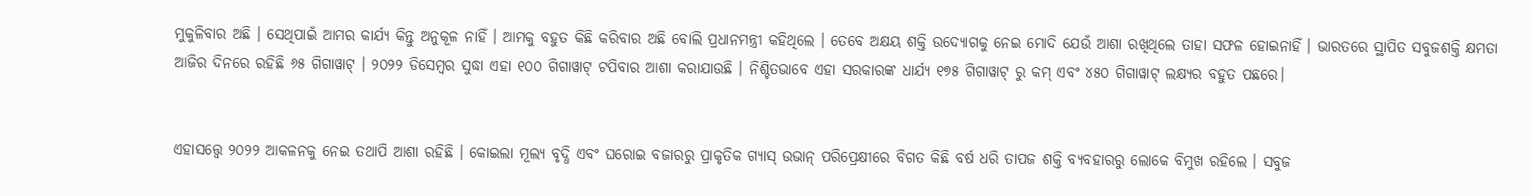ମୁକୁଳିବାର ଅଛି । ସେଥିପାଇଁ ଆମର କାର୍ଯ୍ୟ କିନ୍ତୁ ଅନୁକୂଳ ନାହିଁ । ଆମକୁ ବହୁତ କିଛି କରିବାର ଅଛି ବୋଲି ପ୍ରଧାନମନ୍ତ୍ରୀ କହିଥିଲେ । ତେବେ ଅକ୍ଷୟ ଶକ୍ତି ଉଦ୍ୟୋଗକୁ ନେଇ ମୋଦି ଯେଉଁ ଆଶା ରଖିଥିଲେ ତାହା ସଫଳ ହୋଇନାହିଁ । ଭାରତରେ ସ୍ଥାପିତ ସବୁଜଶକ୍ତି କ୍ଷମତା ଆଜିର ଦିନରେ ରହିଛି ୬୫ ଗିଗାୱାଟ୍ । ୨୦୨୨ ଡିସେମ୍ବର ସୁଦ୍ଧା ଏହା ୧୦୦ ଗିଗାୱାଟ୍ ଟପିବାର ଆଶା କରାଯାଉଛି । ନିଶ୍ଚିତଭାବେ ଏହା ସରକାରଙ୍କ ଧାର୍ଯ୍ୟ ୧୭୫ ଗିଗାୱାଟ୍ ରୁ କମ୍ ଏବଂ ୪୫୦ ଗିଗାୱାଟ୍ ଲକ୍ଷ୍ୟର ବହୁତ ପଛରେ।


ଏହାସତ୍ତ୍ୱେ ୨୦୨୨ ଆକଳନକୁ ନେଇ ତଥାପି ଆଶା ରହିଛି । କୋଇଲା ମୂଲ୍ୟ ବୃଦ୍ଧି ଏବଂ ଘରୋଇ ବଜାରରୁ ପ୍ରାକୃତିକ ଗ୍ୟାସ୍ ଉଭାନ୍ ପରିପ୍ରେକ୍ଷୀରେ ବିଗତ କିଛି ବର୍ଷ ଧରି ତାପଜ ଶକ୍ତି ବ୍ୟବହାରରୁ ଲୋକେ ବିମୁଖ ରହିଲେ । ସବୁଜ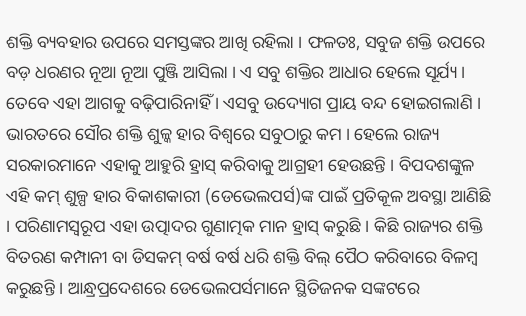ଶକ୍ତି ବ୍ୟବହାର ଉପରେ ସମସ୍ତଙ୍କର ଆଖି ରହିଲା । ଫଳତଃ, ସବୁଜ ଶକ୍ତି ଉପରେ ବଡ଼ ଧରଣର ନୂଆ ନୂଆ ପୁଞ୍ଜି ଆସିଲା । ଏ ସବୁ ଶକ୍ତିର ଆଧାର ହେଲେ ସୂର୍ଯ୍ୟ । ତେବେ ଏହା ଆଗକୁ ବଢ଼ିପାରିନାହିଁ । ଏସବୁ ଉଦ୍ୟୋଗ ପ୍ରାୟ ବନ୍ଦ ହୋଇଗଲାଣି । ଭାରତରେ ସୌର ଶକ୍ତି ଶୁଳ୍କ ହାର ବିଶ୍ୱରେ ସବୁଠାରୁ କମ । ହେଲେ ରାଜ୍ୟ ସରକାରମାନେ ଏହାକୁ ଆହୁରି ହ୍ରାସ୍ କରିବାକୁ ଆଗ୍ରହୀ ହେଉଛନ୍ତି । ବିପଦଶଙ୍କୁଳ ଏହି କମ୍ ଶୁଳ୍ପ ହାର ବିକାଶକାରୀ (ଡେଭେଲପର୍ସ)ଙ୍କ ପାଇଁ ପ୍ରତିକୂଳ ଅବସ୍ଥା ଆଣିଛି । ପରିଣାମସ୍ୱରୂପ ଏହା ଉତ୍ପାଦର ଗୁଣାତ୍ମକ ମାନ ହ୍ରାସ୍ କରୁଛି । କିଛି ରାଜ୍ୟର ଶକ୍ତି ବିତରଣ କମ୍ପାନୀ ବା ଡିସକମ୍ ବର୍ଷ ବର୍ଷ ଧରି ଶକ୍ତି ବିଲ୍ ପୈଠ କରିବାରେ ବିଳମ୍ବ କରୁଛନ୍ତି । ଆନ୍ଧ୍ରପ୍ରଦେଶରେ ଡେଭେଲପର୍ସମାନେ ସ୍ଥିତିଜନକ ସଙ୍କଟରେ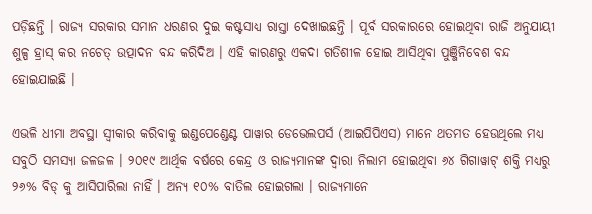ପଡ଼ିଛନ୍ତି । ରାଜ୍ୟ ସରକାର ସମାନ ଧରଣର ଦୁଇ କଷ୍ଟସାଧ୍ୟ ରାସ୍ତା ଦେଖାଇଛନ୍ତି । ପୂର୍ବ ସରକାରରେ ହୋଇଥିବା ରାଜି ଅନୁଯାୟୀ ଶୁଳ୍ପ ହ୍ରାସ୍ କର ନଚେତ୍ ଉତ୍ପାଦନ ବନ୍ଦ କରିଦିଅ । ଏହି କାରଣରୁ ଏକଦା ଗତିଶୀଳ ହୋଇ ଆସିଥିବା ପୁଞ୍ଜିନିବେଶ ବନ୍ଦ ହୋଇଯାଇଛି ।

ଏଭଳି ଧୀମା ଅବସ୍ଥା ସ୍ୱୀକାର କରିବାକୁ ଇଣ୍ଡପେଣ୍ଡେଣ୍ଟ ପାୱାର ଡେଭେଲପର୍ସ (ଆଇପିପିଏସ) ମାନେ ଥତମତ ହେଉଥିଲେ ମଧ୍ୟ ସବୁଠି ସମସ୍ୟା ଜଳଜଳ । ୨୦୧୯ ଆର୍ଥିକ ବର୍ଷରେ କେନ୍ଦ୍ର ଓ ରାଜ୍ୟମାନଙ୍କ ଦ୍ୱାରା ନିଲାମ ହୋଇଥିବା ୬୪ ଗିଗାୱାଟ୍ ଶକ୍ତି ମଧ୍ୟରୁ ୨୬% ବିଡ୍ କୁ ଆସିପାରିଲା ନାହିଁ । ଅନ୍ୟ ୧୦% ବାତିଲ ହୋଇଗଲା । ରାଜ୍ୟମାନେ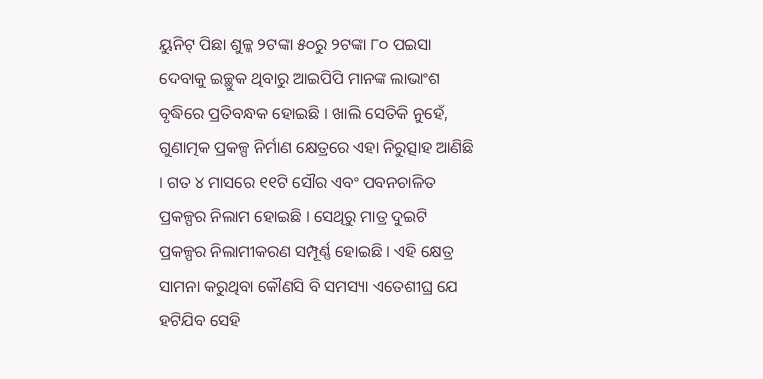ୟୁନିଟ୍ ପିଛା ଶୁଳ୍କ ୨ଟଙ୍କା ୫୦ରୁ ୨ଟଙ୍କା ୮୦ ପଇସା ଦେବାକୁ ଇଚ୍ଛୁକ ଥିବାରୁ ଆଇପିପି ମାନଙ୍କ ଲାଭାଂଶ ବୃଦ୍ଧିରେ ପ୍ରତିବନ୍ଧକ ହୋଇଛି । ଖାଲି ସେତିକି ନୁହେଁ, ଗୁଣାତ୍ମକ ପ୍ରକଳ୍ପ ନିର୍ମାଣ କ୍ଷେତ୍ରରେ ଏହା ନିରୁତ୍ସାହ ଆଣିଛି । ଗତ ୪ ମାସରେ ୧୧ଟି ସୌର ଏବଂ ପବନଚାଳିତ ପ୍ରକଳ୍ପର ନିଲାମ ହୋଇଛି । ସେଥିରୁ ମାତ୍ର ଦୁଇଟି ପ୍ରକଳ୍ପର ନିଲାମୀକରଣ ସମ୍ପୂର୍ଣ୍ଣ ହୋଇଛି । ଏହି କ୍ଷେତ୍ର ସାମନା କରୁଥିବା କୌଣସି ବି ସମସ୍ୟା ଏତେଶୀଘ୍ର ଯେ ହଟିଯିବ ସେହି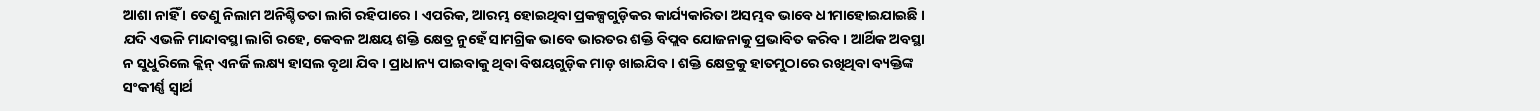ଆଶା ନାହିଁ । ତେଣୁ ନିଲାମ ଅନିଶ୍ଚିତତା ଲାଗି ରହିପାରେ । ଏପରିକ, ଆରମ୍ଭ ହୋଇଥିବା ପ୍ରକଳ୍ପଗୁଡ଼ିକର କାର୍ଯ୍ୟକାରିତା ଅସମ୍ଭବ ଭାବେ ଧୀମାହୋଇଯାଇଛି । ଯଦି ଏଭଳି ମାନ୍ଦାବସ୍ଥା ଲାଗି ରହେ, କେବଳ ଅକ୍ଷୟ ଶକ୍ତି କ୍ଷେତ୍ର ନୁହେଁ ସାମଗ୍ରିକ ଭାବେ ଭାରତର ଶକ୍ତି ବିପ୍ଲବ ଯୋଜନାକୁ ପ୍ରଭାବିତ କରିବ । ଆର୍ଥିକ ଅବସ୍ଥା ନ ସୁଧୁରିଲେ କ୍ଲିନ୍ ଏନର୍ଜି ଲକ୍ଷ୍ୟ ହାସଲ ବୃଥା ଯିବ । ପ୍ରାଧାନ୍ୟ ପାଇବାକୁ ଥିବା ବିଷୟଗୁଡ଼ିକ ମାଡ଼ ଖାଇଯିବ । ଶକ୍ତି କ୍ଷେତ୍ରକୁ ହାତମୁଠାରେ ରଖିଥିବା ବ୍ୟକ୍ତିଙ୍କ ସଂକୀର୍ଣ୍ଣ ସ୍ୱାର୍ଥ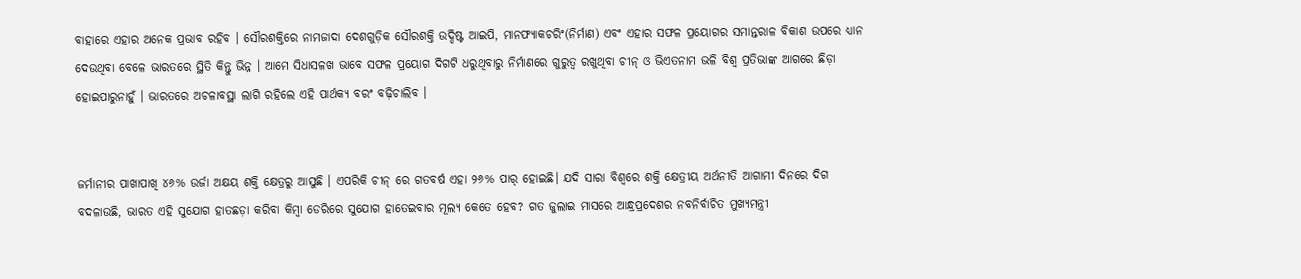ବାହାରେ ଏହାର ଅନେକ ପ୍ରଭାବ ରହିବ । ସୌରଶକ୍ତିରେ ନାମଜାଦା ଦେଶଗୁଡ଼ିକ ସୌରଶକ୍ତି ଉଦ୍ଦିଷ୍ଟ ଆଇପି, ମାନଫ୍ୟାକଚରିଂ(ନିର୍ମାଣ) ଏବଂ ଏହାର ସଫଳ ପ୍ରୟୋଗର ସମାନ୍ତରାଳ ବିକାଶ ଉପରେ ଧ୍ୟାନ ଦେଉଥିବା ବେଳେ ଭାରତରେ ସ୍ଥିତି କିନ୍ତୁ ଭିନ୍ନ । ଆମେ ସିଧାସଳଖ ଭାବେ ସଫଳ ପ୍ରୟୋଗ ଦିଗଟି ଧରୁଥିବାରୁ ନିର୍ମାଣରେ ଗୁରୁତ୍ୱ ରଖୁଥିବା ଚୀନ୍ ଓ ଭିଏତନାମ ଭଳି ବିଶ୍ୱ ପ୍ରତିଭାଙ୍କ ଆଗରେ ଛିଡ଼ା ହୋଇପାରୁନାହୁଁ । ଭାରତରେ ଅଚଳାବସ୍ଥା ଲାଗି ରହିଲେ ଏହି ପାର୍ଥକ୍ୟ ବରଂ ବଢ଼ିଚାଲିବ ।


ଜର୍ମାନୀର ପାଖାପାଖି ୪୬% ଉର୍ଜା ଅକ୍ଷୟ ଶକ୍ତି କ୍ଷେତ୍ରରୁ ଆସୁଛି । ଏପରିକି ଚୀନ୍ ରେ ଗତବର୍ଷ ଏହା ୨୬% ପାର୍ ହୋଇଛି। ଯଦି ସାରା ବିଶ୍ୱରେ ଶକ୍ତି କ୍ଷେତ୍ରୀୟ ଅର୍ଥନୀତି ଆଗାମୀ ଦିନରେ ଦିଗ ବଦଳାଉଛି, ଭାରତ ଏହି ସୁଯୋଗ ହାତଛଡ଼ା କରିବା କିମ୍ବା ଡେରିରେ ସୁଯୋଗ ହାତେଇବାର ମୂଲ୍ୟ କେତେ ହେବ? ଗତ ଜୁଲାଇ ମାସରେ ଆନ୍ଧ୍ରପ୍ରଦେଶର ନବନିର୍ବାଚିତ ମୁଖ୍ୟମନ୍ତ୍ରୀ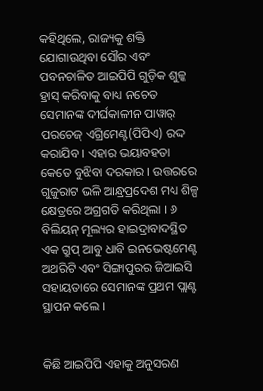କହିଥିଲେ, ରାଜ୍ୟକୁ ଶକ୍ତି ଯୋଗାଉଥିବା ସୌର ଏବଂ ପବନଚାଳିତ ଆଇପିପି ଗୁଡ଼ିକ ଶୁଳ୍କ ହ୍ରାସ୍ କରିବାକୁ ବାଧ୍ୟ ନଚେତ ସେମାନଙ୍କ ଦୀର୍ଘକାଳୀନ ପାୱାର୍ ପରଚେଜ୍ ଏଗ୍ରିମେଣ୍ଟ(ପିପିଏ) ରଦ୍ଦ କରାଯିବ । ଏହାର ଭୟାବହତା କେତେ ବୁଝିବା ଦରକାର । ଉତ୍ତରରେ ଗୁଜୁରାଟ ଭଳି ଆନ୍ଧ୍ରପ୍ରଦେଶ ମଧ୍ୟ ଶିଳ୍ପ କ୍ଷେତ୍ରରେ ଅଗ୍ରଗତି କରିଥିଲା । ୬ ବିଲିୟନ୍ ମୂଲ୍ୟର ହାଇଦ୍ରାବାଦସ୍ଥିତ ଏକ ଗ୍ରୁପ୍ ଆବୁ ଧାବି ଇନଭେଷ୍ଟମେଣ୍ଟ ଅଥରିଟି ଏବଂ ସିଙ୍ଗାପୁରର ଜିଆଇସି ସହାୟତାରେ ସେମାନଙ୍କ ପ୍ରଥମ ପ୍ଲାଣ୍ଟ ସ୍ଥାପନ କଲେ ।


କିଛି ଆଇପିପି ଏହାକୁ ଅନୁସରଣ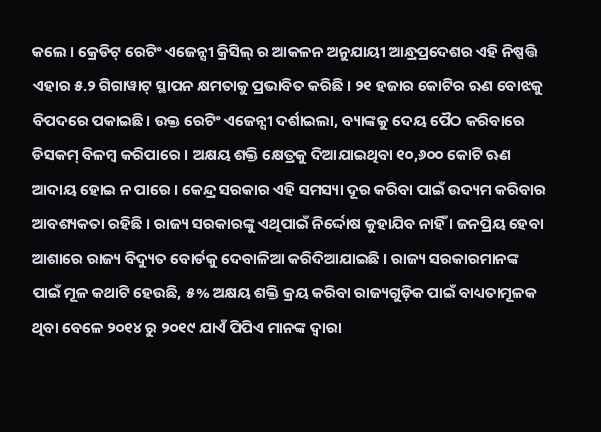କଲେ । କ୍ରେଡିଟ୍ ରେଟିଂ ଏଜେନ୍ସୀ କ୍ରିସିଲ୍ ର ଆକଳନ ଅନୁଯାୟୀ ଆନ୍ଧ୍ରପ୍ରଦେଶର ଏହି ନିଷ୍ପତ୍ତି ଏହାର ୫.୨ ଗିଗାୱାଟ୍ ସ୍ଥାପନ କ୍ଷମତାକୁ ପ୍ରଭାବିତ କରିଛି । ୨୧ ହଜାର କୋଟିର ଋଣ ବୋଝକୁ ବିପଦରେ ପକାଇଛି। ଉକ୍ତ ରେଟିଂ ଏଜେନ୍ସୀ ଦର୍ଶାଇଲା, ବ୍ୟାଙ୍କକୁ ଦେୟ ପୈଠ କରିବାରେ ଡିସକମ୍ ବିଳମ୍ବ କରିପାରେ । ଅକ୍ଷୟ ଶକ୍ତି କ୍ଷେତ୍ରକୁ ଦିଆଯାଇଥିବା ୧୦,୬୦୦ କୋଟି ଋଣ ଆଦାୟ ହୋଇ ନ ପାରେ । କେନ୍ଦ୍ର ସରକାର ଏହି ସମସ୍ୟା ଦୂର କରିବା ପାଇଁ ଉଦ୍ୟମ କରିବାର ଆବଶ୍ୟକତା ରହିଛି । ରାଜ୍ୟ ସରକାରଙ୍କୁ ଏଥିପାଇଁ ନିର୍ଦ୍ଦୋଷ କୁହାଯିବ ନାହିଁ । ଜନପ୍ରିୟ ହେବା ଆଶାରେ ରାଜ୍ୟ ବିଦ୍ୟୁତ ବୋର୍ଡକୁ ଦେବାଳିଆ କରିଦିଆଯାଇଛି । ରାଜ୍ୟ ସରକାରମାନଙ୍କ ପାଇଁ ମୂଳ କଥାଟି ହେଉଛି, ୫% ଅକ୍ଷୟ ଶକ୍ତି କ୍ରୟ କରିବା ରାଜ୍ୟଗୁଡ଼ିକ ପାଇଁ ବାଧ୍ୟତାମୂଳକ ଥିବା ବେଳେ ୨୦୧୪ ରୁ ୨୦୧୯ ଯାଏଁ ପିପିଏ ମାନଙ୍କ ଦ୍ୱାରା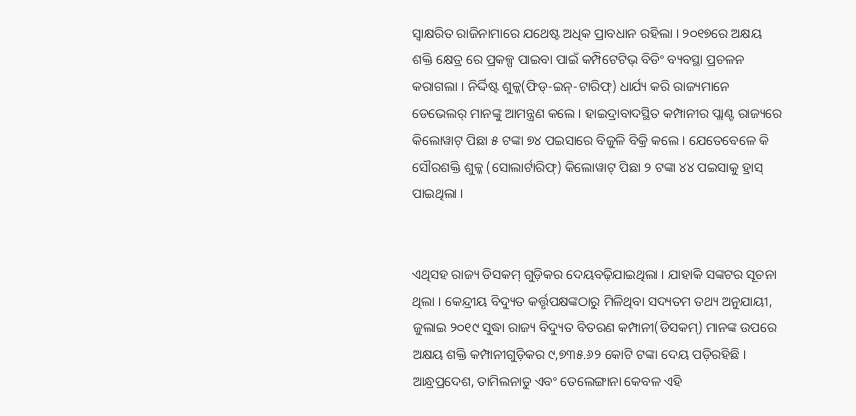ସ୍ୱାକ୍ଷରିତ ରାଜିନାମାରେ ଯଥେଷ୍ଟ ଅଧିକ ପ୍ରାବଧାନ ରହିଲା । ୨୦୧୭ରେ ଅକ୍ଷୟ ଶକ୍ତି କ୍ଷେତ୍ର ରେ ପ୍ରକଳ୍ପ ପାଇବା ପାଇଁ କମ୍ପିଟେଟିଭ୍ ବିଡିଂ ବ୍ୟବସ୍ଥା ପ୍ରଚଳନ କରାଗଲା । ନିର୍ଦ୍ଦିଷ୍ଟ ଶୁଳ୍କ(ଫିଡ୍‌-ଇନ୍‌-ଟାରିଫ୍‌) ଧାର୍ଯ୍ୟ କରି ରାଜ୍ୟମାନେ ଡେଭେଲର୍ ମାନଙ୍କୁ ଆମନ୍ତ୍ରଣ କଲେ । ହାଇଦ୍ରାବାଦସ୍ଥିତ କମ୍ପାନୀର ପ୍ଲାଣ୍ଟ ରାଜ୍ୟରେ କିଲୋୱାଟ୍ ପିଛା ୫ ଟଙ୍କା ୭୪ ପଇସାରେ ବିଜୁଳି ବିକ୍ରି କଲେ । ଯେତେବେଳେ କି ସୌରଶକ୍ତି ଶୁଳ୍କ (ସୋଲାର୍ଟାରିଫ୍‌) କିଲୋୱାଟ୍ ପିଛା ୨ ଟଙ୍କା ୪୪ ପଇସାକୁ ହ୍ରାସ୍ ପାଇଥିଲା ।


ଏଥିସହ ରାଜ୍ୟ ଡିସକମ୍ ଗୁଡ଼ିକର ଦେୟବଢ଼ିଯାଇଥିଲା । ଯାହାକି ସଙ୍କଟର ସୂଚନା ଥିଲା । କେନ୍ଦ୍ରୀୟ ବିଦ୍ୟୁତ କର୍ତ୍ତୃପକ୍ଷଙ୍କଠାରୁ ମିଳିଥିବା ସଦ୍ୟତମ ତଥ୍ୟ ଅନୁଯାୟୀ, ଜୁଲାଇ ୨୦୧୯ ସୁଦ୍ଧା ରାଜ୍ୟ ବିଦ୍ୟୁତ ବିତରଣ କମ୍ପାନୀ(ଡିସକମ୍‌) ମାନଙ୍କ ଉପରେ ଅକ୍ଷୟ ଶକ୍ତି କମ୍ପାନୀଗୁଡ଼ିକର ୯,୭୩୫.୬୨ କୋଟି ଟଙ୍କା ଦେୟ ପଡ଼ିରହିଛି । ଆନ୍ଧ୍ରପ୍ରଦେଶ, ତାମିଲନାଡୁ ଏବଂ ତେଲେଙ୍ଗାନା କେବଳ ଏହି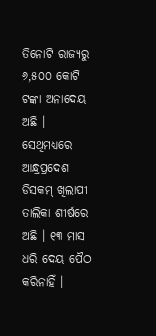ତିନୋଟି ରାଜ୍ୟରୁ ୬,୫୦୦ କୋଟି ଟଙ୍କା ଅନାଦେୟ ଅଛି । ସେଥିମଧ୍ୟରେ ଆନ୍ଧ୍ରପ୍ରଦେଶ ଡିସକମ୍ ଖିଲାପୀ ତାଲିକା ଶୀର୍ଷରେ ଅଛି । ୧୩ ମାସ ଧରି ଦେୟ ପୈଠ କରିନାହିଁ ।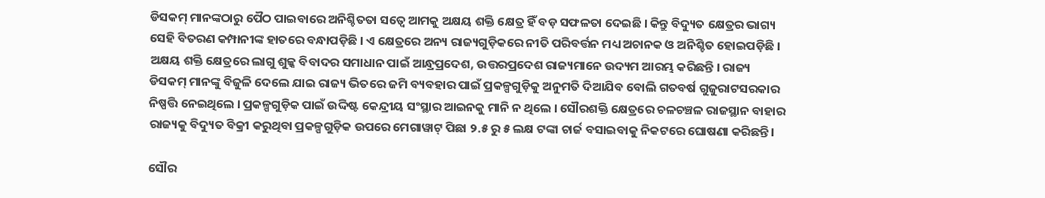ଡିସକମ୍ ମାନଙ୍କଠାରୁ ପୈଠ ପାଇବାରେ ଅନିଶ୍ଚିତତା ସତ୍ବେ ଆମକୁ ଅକ୍ଷୟ ଶକ୍ତି କ୍ଷେତ୍ର ହିଁ ବଡ଼ ସଫଳତା ଦେଇଛି । କିନ୍ତୁ ବିଦ୍ୟୁତ କ୍ଷେତ୍ରର ଭାଗ୍ୟ ସେହି ବିତରଣ କମ୍ପାନୀଙ୍କ ହାତରେ ବନ୍ଧାପଡ଼ିଛି । ଏ କ୍ଷେତ୍ରରେ ଅନ୍ୟ ରାଜ୍ୟଗୁଡ଼ିକରେ ନୀତି ପରିବର୍ତ୍ତନ ମଧ୍ୟ ଅଚାନକ ଓ ଅନିଶ୍ଚିତ ହୋଇପଡ଼ିଛି । ଅକ୍ଷୟ ଶକ୍ତି କ୍ଷେତ୍ରରେ ଲାଗୁ ଶୁଳ୍କ ବିବାଦର ସମାଧାନ ପାଇଁ ଆନ୍ଧ୍ରପ୍ରଦେଶ, ଉତ୍ତରପ୍ରଦେଶ ରାଜ୍ୟମାନେ ଉଦ୍ୟମ ଆରମ୍ଭ କରିଛନ୍ତି । ରାଜ୍ୟ ଡିସକମ୍ ମାନଙ୍କୁ ବିଜୁଳି ଦେଲେ ଯାଇ ରାଜ୍ୟ ଭିତରେ ଜମି ବ୍ୟବହାର ପାଇଁ ପ୍ରକଳ୍ପଗୁଡ଼ିକୁ ଅନୁମତି ଦିଆଯିବ ବୋଲି ଗତବର୍ଷ ଗୁଜୁରାଟସରକାର ନିଷ୍ପତ୍ତି ନେଇଥିଲେ । ପ୍ରକଳ୍ପଗୁଡ଼ିକ ପାଇଁ ଉଦ୍ଦିଷ୍ଟ କେନ୍ଦ୍ରୀୟ ସଂସ୍ଥାର ଆଇନକୁ ମାନି ନ ଥିଲେ । ସୌରଶକ୍ତି କ୍ଷେତ୍ରରେ ଚଳଚଞ୍ଚଳ ରାଜସ୍ଥାନ ବାହାର ରାଜ୍ୟକୁ ବିଦ୍ୟୁତ ବିକ୍ରୀ କରୁଥିବା ପ୍ରକଳ୍ପଗୁଡ଼ିକ ଉପରେ ମେଗାୱାଟ୍ ପିଛା ୨.୫ ରୁ ୫ ଲକ୍ଷ ଟଙ୍କା ଚାର୍ଜ ବସାଇବାକୁ ନିକଟରେ ଘୋଷଣା କରିଛନ୍ତି।

ସୌର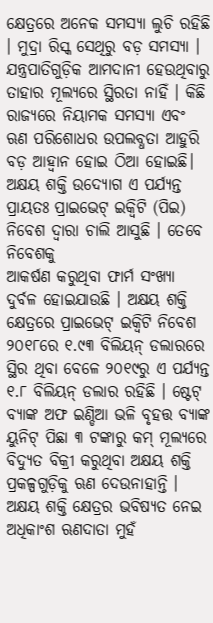କ୍ଷେତ୍ରରେ ଅନେକ ସମସ୍ୟା ଲୁଚି ରହିଛି । ମୁଦ୍ରା ରିସ୍କ ସେଥିରୁ ବଡ଼ ସମସ୍ୟା । ଯନ୍ତ୍ରପାତିଗୁଡ଼ିକ ଆମଦାନୀ ହେଉଥିବାରୁ ତାହାର ମୂଲ୍ୟରେ ସ୍ଥିରତା ନାହିଁ । କିଛି ରାଜ୍ୟରେ ନିୟାମକ ସମସ୍ୟା ଏବଂ ଋଣ ପରିଶୋଧର ଉପଲବ୍ଧତା ଆହୁରି ବଡ଼ ଆହ୍ବାନ ହୋଇ ଠିଆ ହୋଇଛି। ଅକ୍ଷୟ ଶକ୍ତି ଉଦ୍ୟୋଗ ଏ ପର୍ଯ୍ୟନ୍ତ ପ୍ରାୟତଃ ପ୍ରାଇଭେଟ୍ ଇକ୍ୱିଟି (ପିଇ) ନିବେଶ ଦ୍ୱାରା ଚାଲି ଆସୁଛି । ତେବେ ନିବେଶକୁ
ଆକର୍ଷଣ କରୁଥିବା ଫାର୍ମ ସଂଖ୍ୟା ଦୁର୍ବଳ ହୋଇଯାଉଛି । ଅକ୍ଷୟ ଶକ୍ତି କ୍ଷେତ୍ରରେ ପ୍ରାଇଭେଟ୍ ଇକ୍ୱିଟି ନିବେଶ ୨୦୧୮ରେ ୧.୯୩ ବିଲିୟନ୍ ଡଲାରରେ ସ୍ଥିର ଥିବା ବେଳେ ୨୦୧୯ରୁ ଏ ପର୍ଯ୍ୟନ୍ତ ୧.୮ ବିଲିୟନ୍ ଡଲାର ରହିଛି । ଷ୍ଟେଟ୍ ବ୍ୟାଙ୍କ ଅଫ ଇଣ୍ଡିଆ ଭଳି ବୃହତ୍ତ ବ୍ୟାଙ୍କ ୟୁନିଟ୍ ପିଛା ୩ ଟଙ୍କାରୁ କମ୍ ମୂଲ୍ୟରେ ବିଦ୍ୟୁତ ବିକ୍ରୀ କରୁଥିବା ଅକ୍ଷୟ ଶକ୍ତି ପ୍ରକଳ୍ପଗୁଡ଼ିକୁ ଋଣ ଦେଉନାହାନ୍ତି । ଅକ୍ଷୟ ଶକ୍ତି କ୍ଷେତ୍ରର ଭବିଷ୍ୟତ ନେଇ ଅଧିକାଂଶ ଋଣଦାତା ମୁହଁ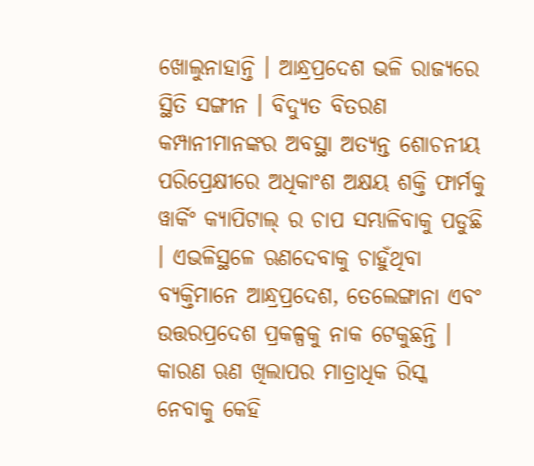ଖୋଲୁନାହାନ୍ତି । ଆନ୍ଧ୍ରପ୍ରଦେଶ ଭଳି ରାଜ୍ୟରେ ସ୍ଥିତି ସଙ୍ଗୀନ । ବିଦ୍ୟୁତ ବିତରଣ କମ୍ପାନୀମାନଙ୍କର ଅବସ୍ଥା ଅତ୍ୟନ୍ତ ଶୋଚନୀୟ ପରିପ୍ରେକ୍ଷୀରେ ଅଧିକାଂଶ ଅକ୍ଷୟ ଶକ୍ତି ଫାର୍ମକୁ ୱାର୍କିଂ କ୍ୟାପିଟାଲ୍ ର ଚାପ ସମ୍ଭାଳିବାକୁ ପଡୁଛି । ଏଭଳିସ୍ଥଳେ ଋଣଦେବାକୁ ଚାହୁଁଥିବା ବ୍ୟକ୍ତିମାନେ ଆନ୍ଧ୍ରପ୍ରଦେଶ, ତେଲେଙ୍ଗାନା ଏବଂ ଉତ୍ତରପ୍ରଦେଶ ପ୍ରକଳ୍ପକୁ ନାକ ଟେକୁଛନ୍ତି । କାରଣ ଋଣ ଖିଲାପର ମାତ୍ରାଧିକ ରିସ୍କ ନେବାକୁ କେହି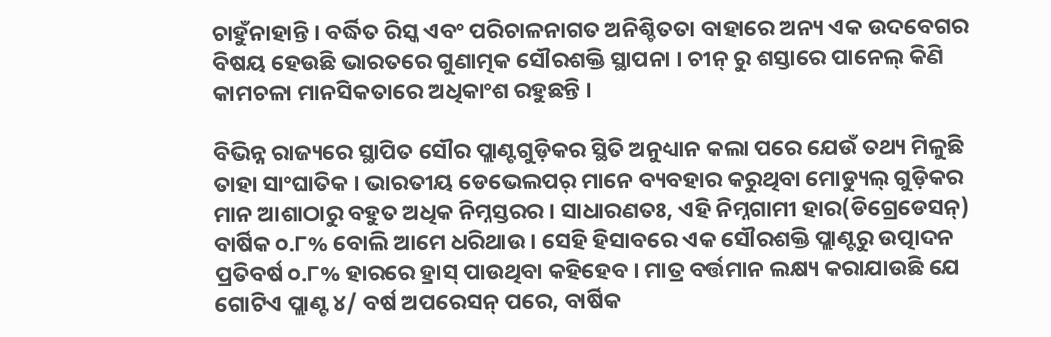ଚାହୁଁନାହାନ୍ତି । ବର୍ଦ୍ଧିତ ରିସ୍କ ଏବଂ ପରିଚାଳନାଗତ ଅନିଶ୍ଚିତତା ବାହାରେ ଅନ୍ୟ ଏକ ଉଦବେଗର ବିଷୟ ହେଉଛି ଭାରତରେ ଗୁଣାତ୍ମକ ସୌରଶକ୍ତି ସ୍ଥାପନା । ଚୀନ୍ ରୁ ଶସ୍ତାରେ ପାନେଲ୍ କିଣି କାମଚଳା ମାନସିକତାରେ ଅଧିକାଂଶ ରହୁଛନ୍ତି ।

ବିଭିନ୍ନ ରାଜ୍ୟରେ ସ୍ଥାପିତ ସୌର ପ୍ଲାଣ୍ଟଗୁଡ଼ିକର ସ୍ଥିତି ଅନୁଧ୍ୟାନ କଲା ପରେ ଯେଉଁ ତଥ୍ୟ ମିଳୁଛି ତାହା ସାଂଘାତିକ । ଭାରତୀୟ ଡେଭେଲପର୍ ମାନେ ବ୍ୟବହାର କରୁଥିବା ମୋଡ୍ୟୁଲ୍ ଗୁଡ଼ିକର ମାନ ଆଶାଠାରୁ ବହୁତ ଅଧିକ ନିମ୍ନସ୍ତରର । ସାଧାରଣତଃ, ଏହି ନିମ୍ନଗାମୀ ହାର(ଡିଗ୍ରେଡେସନ୍‌) ବାର୍ଷିକ ୦.୮% ବୋଲି ଆମେ ଧରିଥାଉ । ସେହି ହିସାବରେ ଏକ ସୌରଶକ୍ତି ପ୍ଲାଣ୍ଟରୁ ଉତ୍ପାଦନ ପ୍ରତିବର୍ଷ ୦.୮% ହାରରେ ହ୍ରାସ୍ ପାଉଥିବା କହିହେବ । ମାତ୍ର ବର୍ତ୍ତମାନ ଲକ୍ଷ୍ୟ କରାଯାଉଛି ଯେ ଗୋଟିଏ ପ୍ଲାଣ୍ଟ ୪/ ବର୍ଷ ଅପରେସନ୍ ପରେ, ବାର୍ଷିକ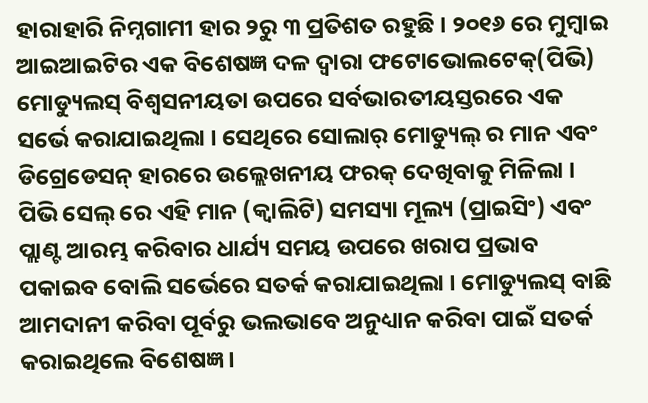ହାରାହାରି ନିମ୍ନଗାମୀ ହାର ୨ରୁ ୩ ପ୍ରତିଶତ ରହୁଛି । ୨୦୧୬ ରେ ମୁମ୍ବାଇ ଆଇଆଇଟିର ଏକ ବିଶେଷଜ୍ଞ ଦଳ ଦ୍ୱାରା ଫଟୋଭୋଲଟେକ୍‌(ପିଭି) ମୋଡ୍ୟୁଲସ୍ ବିଶ୍ୱସନୀୟତା ଉପରେ ସର୍ବଭାରତୀୟସ୍ତରରେ ଏକ ସର୍ଭେ କରାଯାଇଥିଲା । ସେଥିରେ ସୋଲାର୍ ମୋଡ୍ୟୁଲ୍ ର ମାନ ଏବଂ ଡିଗ୍ରେଡେସନ୍ ହାରରେ ଉଲ୍ଲେଖନୀୟ ଫରକ୍ ଦେଖିବାକୁ ମିଳିଲା । ପିଭି ସେଲ୍ ରେ ଏହି ମାନ (କ୍ୱାଲିଟି) ସମସ୍ୟା ମୂଲ୍ୟ (ପ୍ରାଇସିଂ) ଏବଂ ପ୍ଲାଣ୍ଟ ଆରମ୍ଭ କରିବାର ଧାର୍ଯ୍ୟ ସମୟ ଉପରେ ଖରାପ ପ୍ରଭାବ ପକାଇବ ବୋଲି ସର୍ଭେରେ ସତର୍କ କରାଯାଇଥିଲା । ମୋଡ୍ୟୁଲସ୍ ବାଛି ଆମଦାନୀ କରିବା ପୂର୍ବରୁ ଭଲଭାବେ ଅନୁଧ୍ୟାନ କରିବା ପାଇଁ ସତର୍କ କରାଇଥିଲେ ବିଶେଷଜ୍ଞ ।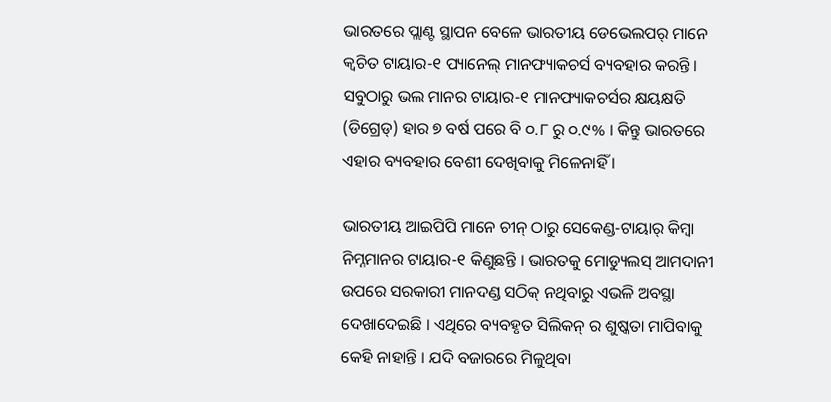ଭାରତରେ ପ୍ଲାଣ୍ଟ ସ୍ଥାପନ ବେଳେ ଭାରତୀୟ ଡେଭେଲପର୍ ମାନେ କ୍ୱଚିତ ଟାୟାର-୧ ପ୍ୟାନେଲ୍ ମାନଫ୍ୟାକଚର୍ସ ବ୍ୟବହାର କରନ୍ତି । ସବୁଠାରୁ ଭଲ ମାନର ଟାୟାର-୧ ମାନଫ୍ୟାକଚର୍ସର କ୍ଷୟକ୍ଷତି (ଡିଗ୍ରେଡ୍‌) ହାର ୭ ବର୍ଷ ପରେ ବି ୦.୮ ରୁ ୦.୯% । କିନ୍ତୁ ଭାରତରେ ଏହାର ବ୍ୟବହାର ବେଶୀ ଦେଖିବାକୁ ମିଳେନାହିଁ ।

ଭାରତୀୟ ଆଇପିପି ମାନେ ଚୀନ୍ ଠାରୁ ସେକେଣ୍ଡ-ଟାୟାର୍ କିମ୍ବା ନିମ୍ନମାନର ଟାୟାର-୧ କିଣୁଛନ୍ତି । ଭାରତକୁ ମୋଡ୍ୟୁଲସ୍ ଆମଦାନୀ ଉପରେ ସରକାରୀ ମାନଦଣ୍ଡ ସଠିକ୍ ନଥିବାରୁ ଏଭଳି ଅବସ୍ଥା ଦେଖାଦେଇଛି । ଏଥିରେ ବ୍ୟବହୃତ ସିଲିକନ୍ ର ଶୁଷ୍କତା ମାପିବାକୁ କେହି ନାହାନ୍ତି । ଯଦି ବଜାରରେ ମିଳୁଥିବା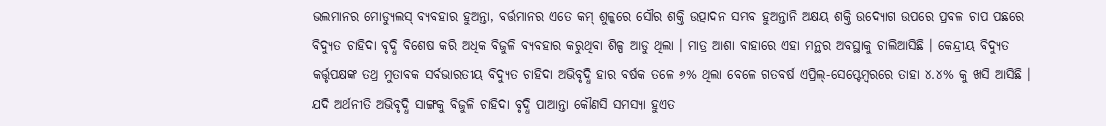ଭଲମାନର ମୋଡ୍ୟୁଲସ୍ ବ୍ୟବହାର ହୁଅନ୍ତା, ବର୍ତ୍ତମାନର ଏତେ କମ୍ ଶୁଳ୍କରେ ସୌର ଶକ୍ତି ଉତ୍ପାଦନ ସମ୍ଭବ ହୁଅନ୍ତାନି ଅକ୍ଷୟ ଶକ୍ତି ଉଦ୍ୟୋଗ ଉପରେ ପ୍ରବଳ ଚାପ ପଛରେ ବିଦ୍ୟୁତ ଚାହିଦା ବୃଦ୍ଧି ବିଶେଷ କରି ଅଧିକ ବିଜୁଳି ବ୍ୟବହାର କରୁଥିବା ଶିଳ୍ପ ଆଡୁ ଥିଲା । ମାତ୍ର ଆଶା ବାହାରେ ଏହା ମନ୍ଥର ଅବସ୍ଥାକୁ ଚାଲିଆସିଛି । କେନ୍ଦ୍ରୀୟ ବିଦ୍ୟୁତ କର୍ତ୍ତୃପକ୍ଷଙ୍କ ତଥ୍ର ମୁତାବକ ସର୍ବଭାରତୀୟ ବିଦ୍ୟୁତ ଚାହିଦା ଅଭିବୃଦ୍ଧି ହାର ବର୍ଷକ ତଳେ ୬% ଥିଲା ବେଳେ ଗତବର୍ଷ ଏପ୍ରିଲ୍‌-ସେପ୍ଟେମ୍ବରରେ ତାହା ୪.୪% କୁ ଖସି ଆସିଛି । ଯଦି ଅର୍ଥନୀତି ଅଭିବୃଦ୍ଧି ସାଙ୍ଗକୁ ବିଜୁଳି ଚାହିଦା ବୃଦ୍ଧି ପାଆନ୍ତା କୌଣସି ସମସ୍ୟା ହୁଏତ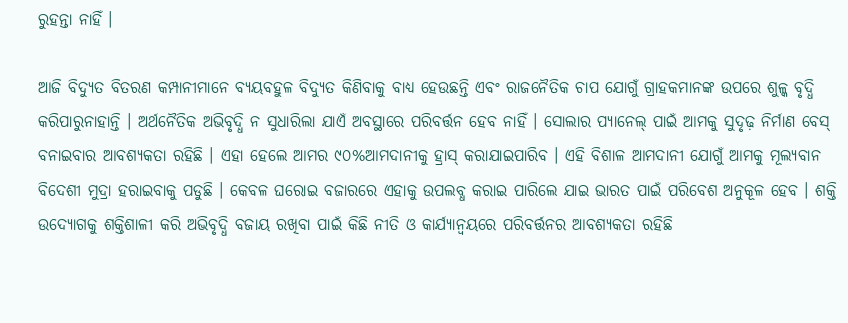ରୁହନ୍ତା ନାହିଁ ।

ଆଜି ବିଦ୍ୟୁତ ବିତରଣ କମ୍ପାନୀମାନେ ବ୍ୟୟବହୁଳ ବିଦ୍ୟୁତ କିଣିବାକୁ ବାଧ୍ୟ ହେଉଛନ୍ତି ଏବଂ ରାଜନୈତିକ ଚାପ ଯୋଗୁଁ ଗ୍ରାହକମାନଙ୍କ ଉପରେ ଶୁଳ୍କ ବୃଦ୍ଧି କରିପାରୁନାହାନ୍ତି । ଅର୍ଥନୈତିକ ଅଭିବୃଦ୍ଧି ନ ସୁଧାରିଲା ଯାଏଁ ଅବସ୍ଥାରେ ପରିବର୍ତ୍ତନ ହେବ ନାହିଁ । ସୋଲାର ପ୍ୟାନେଲ୍ ପାଇଁ ଆମକୁ ସୁଦୃଢ଼ ନିର୍ମାଣ ବେସ୍ ବନାଇବାର ଆବଶ୍ୟକତା ରହିଛି । ଏହା ହେଲେ ଆମର ୯୦%ଆମଦାନୀକୁ ହ୍ରାସ୍ କରାଯାଇପାରିବ । ଏହି ବିଶାଳ ଆମଦାନୀ ଯୋଗୁଁ ଆମକୁ ମୂଲ୍ୟବାନ ବିଦେଶୀ ମୁଦ୍ରା ହରାଇବାକୁ ପଡୁଛି । କେବଳ ଘରୋଇ ବଜାରରେ ଏହାକୁ ଉପଲବ୍ଧ କରାଇ ପାରିଲେ ଯାଇ ଭାରତ ପାଇଁ ପରିବେଶ ଅନୁକୂଳ ହେବ । ଶକ୍ତି ଉଦ୍ୟୋଗକୁ ଶକ୍ତିଶାଳୀ କରି ଅଭିବୃଦ୍ଧି ବଜାୟ ରଖିବା ପାଇଁ କିଛି ନୀତି ଓ କାର୍ଯ୍ୟାନ୍ୱୟରେ ପରିବର୍ତ୍ତନର ଆବଶ୍ୟକତା ରହିଛି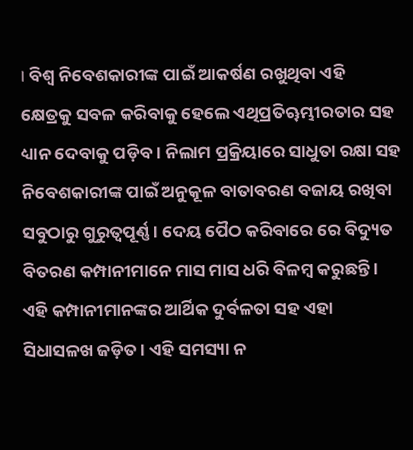। ବିଶ୍ୱ ନିବେଶକାରୀଙ୍କ ପାଇଁ ଆକର୍ଷଣ ରଖୁଥିବା ଏହି କ୍ଷେତ୍ରକୁ ସବଳ କରିବାକୁ ହେଲେ ଏଥିପ୍ରତିୠମ୍ଭୀରତାର ସହ ଧ୍ୟାନ ଦେବାକୁ ପଡ଼ିବ । ନିଲାମ ପ୍ରକ୍ରିୟାରେ ସାଧୁତା ରକ୍ଷା ସହ ନିବେଶକାରୀଙ୍କ ପାଇଁ ଅନୁକୂଳ ବାତାବରଣ ବଜାୟ ରଖିବା ସବୁଠାରୁ ଗୁରୁତ୍ୱପୂର୍ଣ୍ଣ । ଦେୟ ପୈଠ କରିବାରେ ରେ ବିଦ୍ୟୁତ ବିତରଣ କମ୍ପାନୀମାନେ ମାସ ମାସ ଧରି ବିଳମ୍ବ କରୁଛନ୍ତି । ଏହି କମ୍ପାନୀମାନଙ୍କର ଆର୍ଥିକ ଦୁର୍ବଳତା ସହ ଏହା ସିଧାସଳଖ ଜଡ଼ିତ । ଏହି ସମସ୍ୟା ନ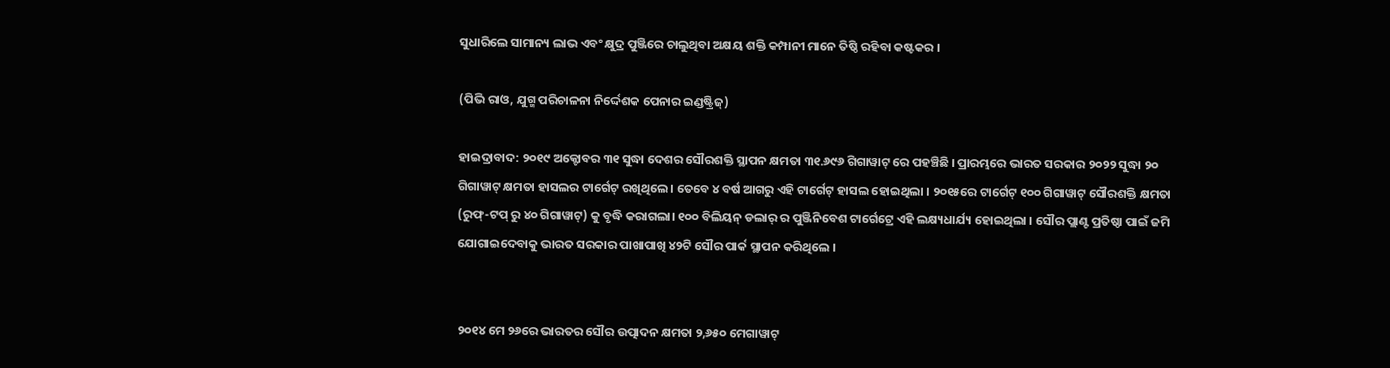ସୁଧାରିଲେ ସାମାନ୍ୟ ଲାଭ ଏବଂ କ୍ଷୁଦ୍ର ପୁଞ୍ଜିରେ ଚାଲୁଥିବା ଅକ୍ଷୟ ଶକ୍ତି କମ୍ପାନୀ ମାନେ ତିଷ୍ଠି ରହିବା କଷ୍ଟକର ।

(ପିଭି ରାଓ, ଯୁଗ୍ମ ପରିଚାଳନା ନିର୍ଦ୍ଦେଶକ ପେନାର ଇଣ୍ଡଷ୍ଟ୍ରିଜ୍‌)

ହାଇଦ୍ରାବାଦ: ୨୦୧୯ ଅକ୍ଟୋବର ୩୧ ସୁଦ୍ଧା ଦେଶର ସୌରଶକ୍ତି ସ୍ଥାପନ କ୍ଷମତା ୩୧.୬୯୬ ଗିଗାୱାଟ୍ ରେ ପହଞ୍ଚିଛି । ପ୍ରାରମ୍ଭରେ ଭାରତ ସରକାର ୨୦୨୨ ସୁଦ୍ଧା ୨୦ ଗିଗାୱାଟ୍ କ୍ଷମତା ହାସଲର ଟାର୍ଗେଟ୍ ରଖିଥିଲେ । ତେବେ ୪ ବର୍ଷ ଆଗରୁ ଏହି ଟାର୍ଗେଟ୍ ହାସଲ ହୋଇଥିଲା । ୨୦୧୫ରେ ଟାର୍ଗେଟ୍ ୧୦୦ ଗିଗାୱାଟ୍ ସୌରଶକ୍ତି କ୍ଷମତା (ରୁଫ୍‌-ଟପ୍ ରୁ ୪୦ ଗିଗାୱାଟ୍) କୁ ବୃଦ୍ଧି କରାଗଲା। ୧୦୦ ବିଲିୟନ୍ ଡଲାର୍ ର ପୁଞ୍ଜିନିବେଶ ଟାର୍ଗେଟ୍ରେ ଏହି ଲକ୍ଷ୍ୟଧାର୍ଯ୍ୟ ହୋଇଥିଲା । ସୌର ପ୍ଲାଣ୍ଟ ପ୍ରତିଷ୍ଠା ପାଇଁ ଜମି ଯୋଗାଇଦେବାକୁ ଭାରତ ସରକାର ପାଖାପାଖି ୪୨ଟି ସୌର ପାର୍କ ସ୍ଥାପନ କରିଥିଲେ ।


୨୦୧୪ ମେ ୨୬ରେ ଭାରତର ସୌର ଉତ୍ପାଦନ କ୍ଷମତା ୨,୬୫୦ ମେଗାୱାଟ୍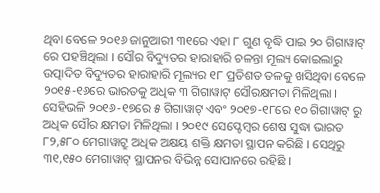ଥିବା ବେଳେ ୨୦୧୬ ଜାନୁଆରୀ ୩୧ରେ ଏହା ୮ ଗୁଣ ବୃଦ୍ଧି ପାଇ ୨୦ ଗିଗାୱାଟ୍ ରେ ପହଞ୍ଚିଥିଲା । ସୌର ବିଦ୍ୟୁତର ହାରାହାରି ଚଳନ୍ତା ମୂଲ୍ୟ କୋଇଲାରୁ ଉତ୍ପାଦିତ ବିଦ୍ୟୁତର ହାରାହାରି ମୂଲ୍ୟର ୧୮ ପ୍ରତିଶତ ତଳକୁ ଖସିଥିବା ବେଳେ ୨୦୧୫-୧୬ରେ ଭାରତକୁ ଅଧିକ ୩ ଗିଗାୱାଟ୍ ସୌରକ୍ଷମତା ମିଳିଥିଲା । ସେହିଭଳି ୨୦୧୬-୧୭ରେ ୫ ଗିଗାୱାଟ୍ ଏବଂ ୨୦୧୭-୧୮ରେ ୧୦ ଗିଗାୱାଟ୍ ରୁ ଅଧିକ ସୌର କ୍ଷମତା ମିଳିଥିଲା । ୨୦୧୯ ସେପ୍ଟେମ୍ବର ଶେଷ ସୁଦ୍ଧା ଭାରତ ୮୨,୫୮୦ ମେଗାୱାଟ୍ରୁ ଅଧିକ ଅକ୍ଷୟ ଶକ୍ତି କ୍ଷମତା ସ୍ଥାପନ କରିଛି । ସେଥିରୁ ୩୧,୧୫୦ ମେଗାୱାଟ୍ ସ୍ଥାପନର ବିଭିନ୍ନ ସୋପାନରେ ରହିଛି ।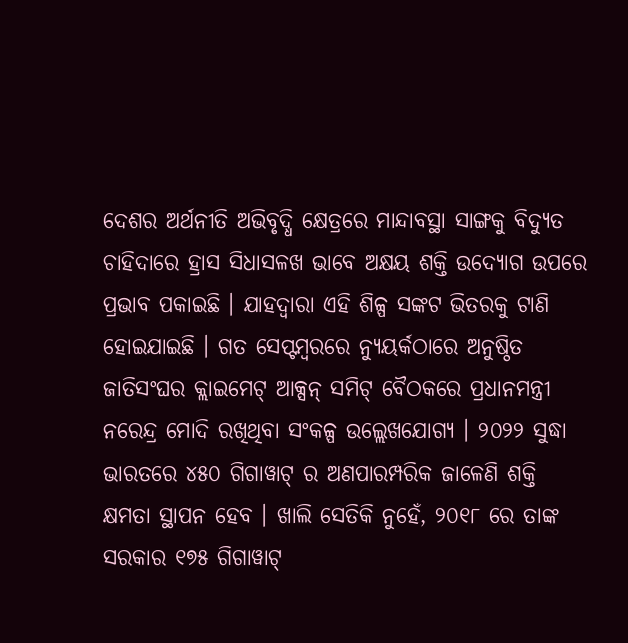ଦେଶର ଅର୍ଥନୀତି ଅଭିବୃଦ୍ଧି କ୍ଷେତ୍ରରେ ମାନ୍ଦାବସ୍ଥା ସାଙ୍ଗକୁ ବିଦ୍ୟୁତ ଚାହିଦାରେ ହ୍ରାସ ସିଧାସଳଖ ଭାବେ ଅକ୍ଷୟ ଶକ୍ତି ଉଦ୍ୟୋଗ ଉପରେ ପ୍ରଭାବ ପକାଇଛି । ଯାହଦ୍ୱାରା ଏହି ଶିଳ୍ପ ସଙ୍କଟ ଭିତରକୁ ଟାଣି ହୋଇଯାଇଛି । ଗତ ସେପ୍ଟମ୍ବରରେ ନ୍ୟୁୟର୍କଠାରେ ଅନୁଷ୍ଠିତ ଜାତିସଂଘର କ୍ଲାଇମେଟ୍ ଆକ୍ସନ୍ ସମିଟ୍ ବୈଠକରେ ପ୍ରଧାନମନ୍ତ୍ରୀ ନରେନ୍ଦ୍ର ମୋଦି ରଖିଥିବା ସଂକଳ୍ପ ଉଲ୍ଲେଖଯୋଗ୍ୟ । ୨୦୨୨ ସୁଦ୍ଧା ଭାରତରେ ୪୫୦ ଗିଗାୱାଟ୍ ର ଅଣପାରମ୍ପରିକ ଜାଳେଣି ଶକ୍ତି କ୍ଷମତା ସ୍ଥାପନ ହେବ । ଖାଲି ସେତିକି ନୁହେଁ, ୨୦୧୮ ରେ ତାଙ୍କ ସରକାର ୧୭୫ ଗିଗାୱାଟ୍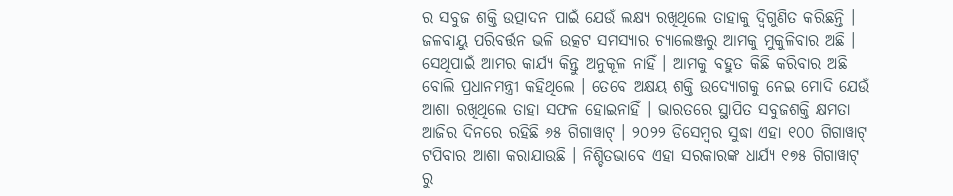ର ସବୁଜ ଶକ୍ତି ଉତ୍ପାଦନ ପାଇଁ ଯେଉଁ ଲକ୍ଷ୍ୟ ରଖିଥିଲେ ତାହାକୁ ଦ୍ୱିଗୁଣିତ କରିଛନ୍ତି । ଜଳବାୟୁ ପରିବର୍ତ୍ତନ ଭଳି ଉତ୍କଟ ସମସ୍ୟାର ଚ୍ୟାଲେଞ୍ଜରୁ ଆମକୁ ମୁକୁଳିବାର ଅଛି । ସେଥିପାଇଁ ଆମର କାର୍ଯ୍ୟ କିନ୍ତୁ ଅନୁକୂଳ ନାହିଁ । ଆମକୁ ବହୁତ କିଛି କରିବାର ଅଛି ବୋଲି ପ୍ରଧାନମନ୍ତ୍ରୀ କହିଥିଲେ । ତେବେ ଅକ୍ଷୟ ଶକ୍ତି ଉଦ୍ୟୋଗକୁ ନେଇ ମୋଦି ଯେଉଁ ଆଶା ରଖିଥିଲେ ତାହା ସଫଳ ହୋଇନାହିଁ । ଭାରତରେ ସ୍ଥାପିତ ସବୁଜଶକ୍ତି କ୍ଷମତା ଆଜିର ଦିନରେ ରହିଛି ୬୫ ଗିଗାୱାଟ୍ । ୨୦୨୨ ଡିସେମ୍ବର ସୁଦ୍ଧା ଏହା ୧୦୦ ଗିଗାୱାଟ୍ ଟପିବାର ଆଶା କରାଯାଉଛି । ନିଶ୍ଚିତଭାବେ ଏହା ସରକାରଙ୍କ ଧାର୍ଯ୍ୟ ୧୭୫ ଗିଗାୱାଟ୍ ରୁ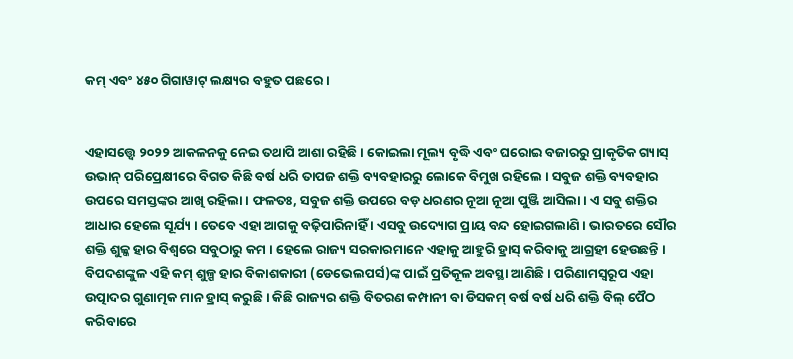କମ୍ ଏବଂ ୪୫୦ ଗିଗାୱାଟ୍ ଲକ୍ଷ୍ୟର ବହୁତ ପଛରେ।


ଏହାସତ୍ତ୍ୱେ ୨୦୨୨ ଆକଳନକୁ ନେଇ ତଥାପି ଆଶା ରହିଛି । କୋଇଲା ମୂଲ୍ୟ ବୃଦ୍ଧି ଏବଂ ଘରୋଇ ବଜାରରୁ ପ୍ରାକୃତିକ ଗ୍ୟାସ୍ ଉଭାନ୍ ପରିପ୍ରେକ୍ଷୀରେ ବିଗତ କିଛି ବର୍ଷ ଧରି ତାପଜ ଶକ୍ତି ବ୍ୟବହାରରୁ ଲୋକେ ବିମୁଖ ରହିଲେ । ସବୁଜ ଶକ୍ତି ବ୍ୟବହାର ଉପରେ ସମସ୍ତଙ୍କର ଆଖି ରହିଲା । ଫଳତଃ, ସବୁଜ ଶକ୍ତି ଉପରେ ବଡ଼ ଧରଣର ନୂଆ ନୂଆ ପୁଞ୍ଜି ଆସିଲା । ଏ ସବୁ ଶକ୍ତିର ଆଧାର ହେଲେ ସୂର୍ଯ୍ୟ । ତେବେ ଏହା ଆଗକୁ ବଢ଼ିପାରିନାହିଁ । ଏସବୁ ଉଦ୍ୟୋଗ ପ୍ରାୟ ବନ୍ଦ ହୋଇଗଲାଣି । ଭାରତରେ ସୌର ଶକ୍ତି ଶୁଳ୍କ ହାର ବିଶ୍ୱରେ ସବୁଠାରୁ କମ । ହେଲେ ରାଜ୍ୟ ସରକାରମାନେ ଏହାକୁ ଆହୁରି ହ୍ରାସ୍ କରିବାକୁ ଆଗ୍ରହୀ ହେଉଛନ୍ତି । ବିପଦଶଙ୍କୁଳ ଏହି କମ୍ ଶୁଳ୍ପ ହାର ବିକାଶକାରୀ (ଡେଭେଲପର୍ସ)ଙ୍କ ପାଇଁ ପ୍ରତିକୂଳ ଅବସ୍ଥା ଆଣିଛି । ପରିଣାମସ୍ୱରୂପ ଏହା ଉତ୍ପାଦର ଗୁଣାତ୍ମକ ମାନ ହ୍ରାସ୍ କରୁଛି । କିଛି ରାଜ୍ୟର ଶକ୍ତି ବିତରଣ କମ୍ପାନୀ ବା ଡିସକମ୍ ବର୍ଷ ବର୍ଷ ଧରି ଶକ୍ତି ବିଲ୍ ପୈଠ କରିବାରେ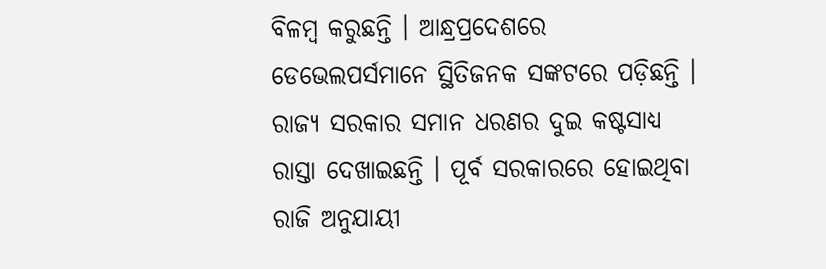ବିଳମ୍ବ କରୁଛନ୍ତି । ଆନ୍ଧ୍ରପ୍ରଦେଶରେ ଡେଭେଲପର୍ସମାନେ ସ୍ଥିତିଜନକ ସଙ୍କଟରେ ପଡ଼ିଛନ୍ତି । ରାଜ୍ୟ ସରକାର ସମାନ ଧରଣର ଦୁଇ କଷ୍ଟସାଧ୍ୟ ରାସ୍ତା ଦେଖାଇଛନ୍ତି । ପୂର୍ବ ସରକାରରେ ହୋଇଥିବା ରାଜି ଅନୁଯାୟୀ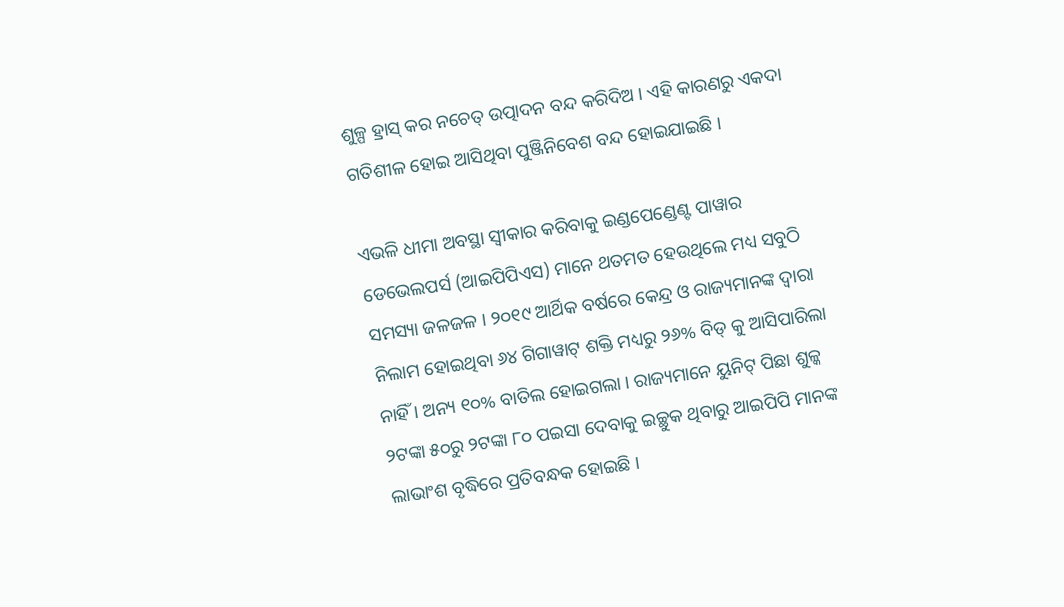ଶୁଳ୍ପ ହ୍ରାସ୍ କର ନଚେତ୍ ଉତ୍ପାଦନ ବନ୍ଦ କରିଦିଅ । ଏହି କାରଣରୁ ଏକଦା ଗତିଶୀଳ ହୋଇ ଆସିଥିବା ପୁଞ୍ଜିନିବେଶ ବନ୍ଦ ହୋଇଯାଇଛି ।

ଏଭଳି ଧୀମା ଅବସ୍ଥା ସ୍ୱୀକାର କରିବାକୁ ଇଣ୍ଡପେଣ୍ଡେଣ୍ଟ ପାୱାର ଡେଭେଲପର୍ସ (ଆଇପିପିଏସ) ମାନେ ଥତମତ ହେଉଥିଲେ ମଧ୍ୟ ସବୁଠି ସମସ୍ୟା ଜଳଜଳ । ୨୦୧୯ ଆର୍ଥିକ ବର୍ଷରେ କେନ୍ଦ୍ର ଓ ରାଜ୍ୟମାନଙ୍କ ଦ୍ୱାରା ନିଲାମ ହୋଇଥିବା ୬୪ ଗିଗାୱାଟ୍ ଶକ୍ତି ମଧ୍ୟରୁ ୨୬% ବିଡ୍ କୁ ଆସିପାରିଲା ନାହିଁ । ଅନ୍ୟ ୧୦% ବାତିଲ ହୋଇଗଲା । ରାଜ୍ୟମାନେ ୟୁନିଟ୍ ପିଛା ଶୁଳ୍କ ୨ଟଙ୍କା ୫୦ରୁ ୨ଟଙ୍କା ୮୦ ପଇସା ଦେବାକୁ ଇଚ୍ଛୁକ ଥିବାରୁ ଆଇପିପି ମାନଙ୍କ ଲାଭାଂଶ ବୃଦ୍ଧିରେ ପ୍ରତିବନ୍ଧକ ହୋଇଛି ।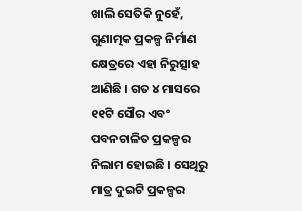ଖାଲି ସେତିକି ନୁହେଁ, ଗୁଣାତ୍ମକ ପ୍ରକଳ୍ପ ନିର୍ମାଣ କ୍ଷେତ୍ରରେ ଏହା ନିରୁତ୍ସାହ ଆଣିଛି । ଗତ ୪ ମାସରେ ୧୧ଟି ସୌର ଏବଂ ପବନଚାଳିତ ପ୍ରକଳ୍ପର ନିଲାମ ହୋଇଛି । ସେଥିରୁ ମାତ୍ର ଦୁଇଟି ପ୍ରକଳ୍ପର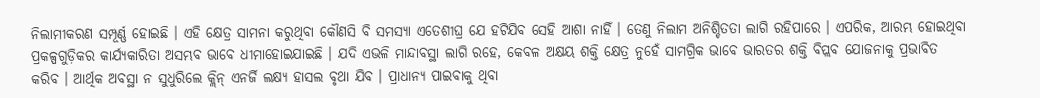ନିଲାମୀକରଣ ସମ୍ପୂର୍ଣ୍ଣ ହୋଇଛି । ଏହି କ୍ଷେତ୍ର ସାମନା କରୁଥିବା କୌଣସି ବି ସମସ୍ୟା ଏତେଶୀଘ୍ର ଯେ ହଟିଯିବ ସେହି ଆଶା ନାହିଁ । ତେଣୁ ନିଲାମ ଅନିଶ୍ଚିତତା ଲାଗି ରହିପାରେ । ଏପରିକ, ଆରମ୍ଭ ହୋଇଥିବା ପ୍ରକଳ୍ପଗୁଡ଼ିକର କାର୍ଯ୍ୟକାରିତା ଅସମ୍ଭବ ଭାବେ ଧୀମାହୋଇଯାଇଛି । ଯଦି ଏଭଳି ମାନ୍ଦାବସ୍ଥା ଲାଗି ରହେ, କେବଳ ଅକ୍ଷୟ ଶକ୍ତି କ୍ଷେତ୍ର ନୁହେଁ ସାମଗ୍ରିକ ଭାବେ ଭାରତର ଶକ୍ତି ବିପ୍ଲବ ଯୋଜନାକୁ ପ୍ରଭାବିତ କରିବ । ଆର୍ଥିକ ଅବସ୍ଥା ନ ସୁଧୁରିଲେ କ୍ଲିନ୍ ଏନର୍ଜି ଲକ୍ଷ୍ୟ ହାସଲ ବୃଥା ଯିବ । ପ୍ରାଧାନ୍ୟ ପାଇବାକୁ ଥିବା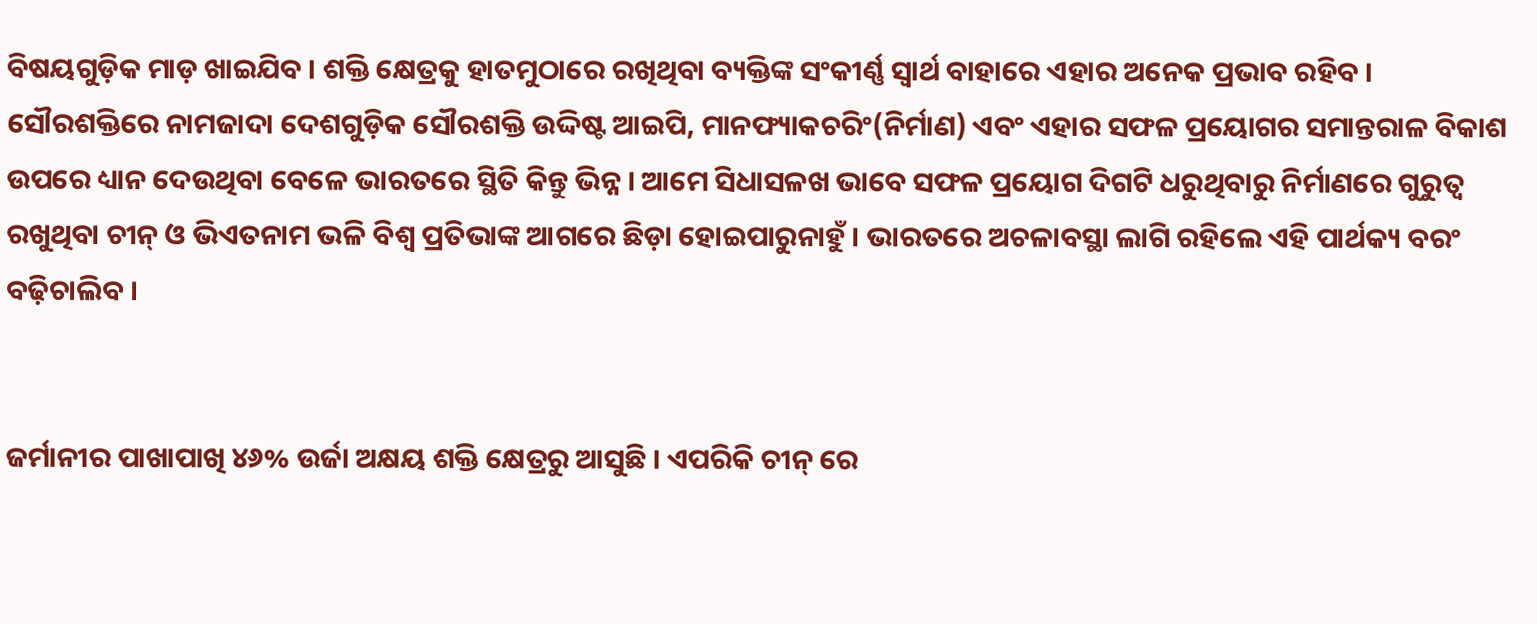ବିଷୟଗୁଡ଼ିକ ମାଡ଼ ଖାଇଯିବ । ଶକ୍ତି କ୍ଷେତ୍ରକୁ ହାତମୁଠାରେ ରଖିଥିବା ବ୍ୟକ୍ତିଙ୍କ ସଂକୀର୍ଣ୍ଣ ସ୍ୱାର୍ଥ ବାହାରେ ଏହାର ଅନେକ ପ୍ରଭାବ ରହିବ । ସୌରଶକ୍ତିରେ ନାମଜାଦା ଦେଶଗୁଡ଼ିକ ସୌରଶକ୍ତି ଉଦ୍ଦିଷ୍ଟ ଆଇପି, ମାନଫ୍ୟାକଚରିଂ(ନିର୍ମାଣ) ଏବଂ ଏହାର ସଫଳ ପ୍ରୟୋଗର ସମାନ୍ତରାଳ ବିକାଶ ଉପରେ ଧ୍ୟାନ ଦେଉଥିବା ବେଳେ ଭାରତରେ ସ୍ଥିତି କିନ୍ତୁ ଭିନ୍ନ । ଆମେ ସିଧାସଳଖ ଭାବେ ସଫଳ ପ୍ରୟୋଗ ଦିଗଟି ଧରୁଥିବାରୁ ନିର୍ମାଣରେ ଗୁରୁତ୍ୱ ରଖୁଥିବା ଚୀନ୍ ଓ ଭିଏତନାମ ଭଳି ବିଶ୍ୱ ପ୍ରତିଭାଙ୍କ ଆଗରେ ଛିଡ଼ା ହୋଇପାରୁନାହୁଁ । ଭାରତରେ ଅଚଳାବସ୍ଥା ଲାଗି ରହିଲେ ଏହି ପାର୍ଥକ୍ୟ ବରଂ ବଢ଼ିଚାଲିବ ।


ଜର୍ମାନୀର ପାଖାପାଖି ୪୬% ଉର୍ଜା ଅକ୍ଷୟ ଶକ୍ତି କ୍ଷେତ୍ରରୁ ଆସୁଛି । ଏପରିକି ଚୀନ୍ ରେ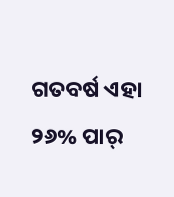ଗତବର୍ଷ ଏହା ୨୬% ପାର୍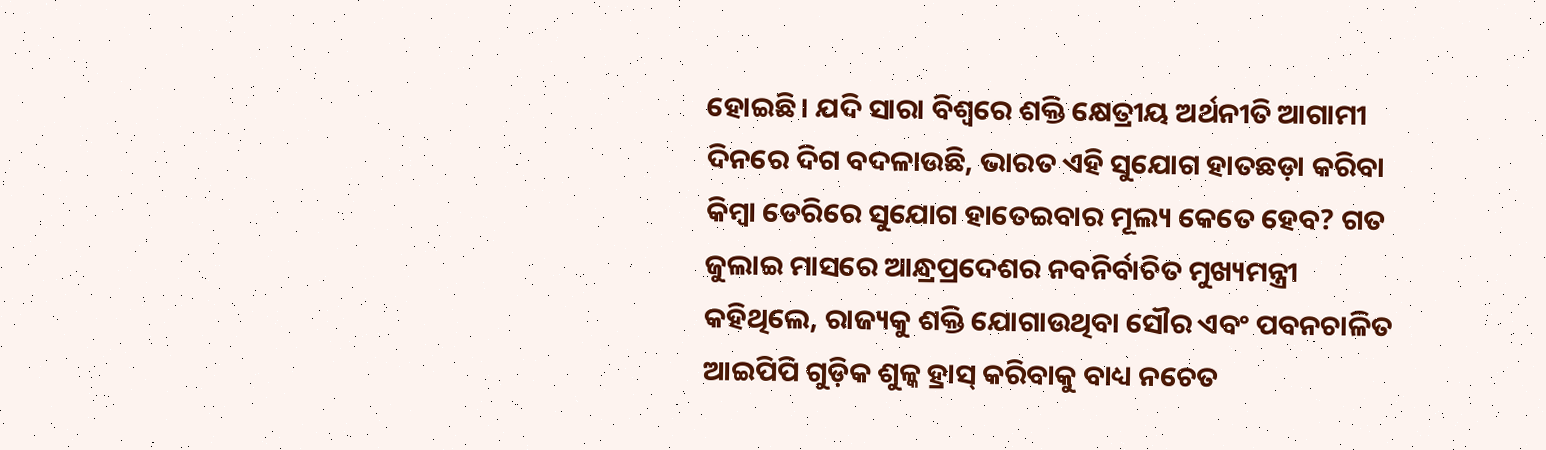ହୋଇଛି। ଯଦି ସାରା ବିଶ୍ୱରେ ଶକ୍ତି କ୍ଷେତ୍ରୀୟ ଅର୍ଥନୀତି ଆଗାମୀ ଦିନରେ ଦିଗ ବଦଳାଉଛି, ଭାରତ ଏହି ସୁଯୋଗ ହାତଛଡ଼ା କରିବା କିମ୍ବା ଡେରିରେ ସୁଯୋଗ ହାତେଇବାର ମୂଲ୍ୟ କେତେ ହେବ? ଗତ ଜୁଲାଇ ମାସରେ ଆନ୍ଧ୍ରପ୍ରଦେଶର ନବନିର୍ବାଚିତ ମୁଖ୍ୟମନ୍ତ୍ରୀ କହିଥିଲେ, ରାଜ୍ୟକୁ ଶକ୍ତି ଯୋଗାଉଥିବା ସୌର ଏବଂ ପବନଚାଳିତ ଆଇପିପି ଗୁଡ଼ିକ ଶୁଳ୍କ ହ୍ରାସ୍ କରିବାକୁ ବାଧ୍ୟ ନଚେତ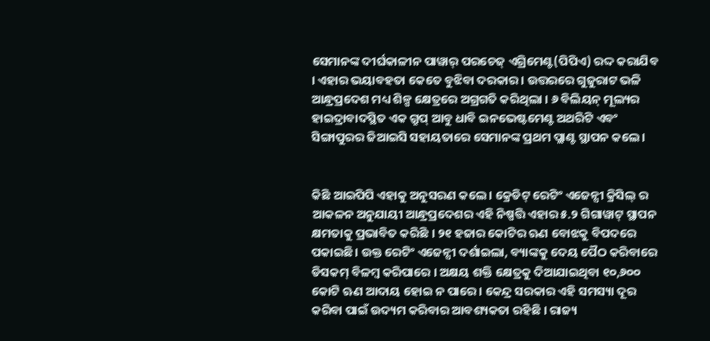ସେମାନଙ୍କ ଦୀର୍ଘକାଳୀନ ପାୱାର୍ ପରଚେଜ୍ ଏଗ୍ରିମେଣ୍ଟ(ପିପିଏ) ରଦ୍ଦ କରାଯିବ । ଏହାର ଭୟାବହତା କେତେ ବୁଝିବା ଦରକାର । ଉତ୍ତରରେ ଗୁଜୁରାଟ ଭଳି ଆନ୍ଧ୍ରପ୍ରଦେଶ ମଧ୍ୟ ଶିଳ୍ପ କ୍ଷେତ୍ରରେ ଅଗ୍ରଗତି କରିଥିଲା । ୬ ବିଲିୟନ୍ ମୂଲ୍ୟର ହାଇଦ୍ରାବାଦସ୍ଥିତ ଏକ ଗ୍ରୁପ୍ ଆବୁ ଧାବି ଇନଭେଷ୍ଟମେଣ୍ଟ ଅଥରିଟି ଏବଂ ସିଙ୍ଗାପୁରର ଜିଆଇସି ସହାୟତାରେ ସେମାନଙ୍କ ପ୍ରଥମ ପ୍ଲାଣ୍ଟ ସ୍ଥାପନ କଲେ ।


କିଛି ଆଇପିପି ଏହାକୁ ଅନୁସରଣ କଲେ । କ୍ରେଡିଟ୍ ରେଟିଂ ଏଜେନ୍ସୀ କ୍ରିସିଲ୍ ର ଆକଳନ ଅନୁଯାୟୀ ଆନ୍ଧ୍ରପ୍ରଦେଶର ଏହି ନିଷ୍ପତ୍ତି ଏହାର ୫.୨ ଗିଗାୱାଟ୍ ସ୍ଥାପନ କ୍ଷମତାକୁ ପ୍ରଭାବିତ କରିଛି । ୨୧ ହଜାର କୋଟିର ଋଣ ବୋଝକୁ ବିପଦରେ ପକାଇଛି। ଉକ୍ତ ରେଟିଂ ଏଜେନ୍ସୀ ଦର୍ଶାଇଲା, ବ୍ୟାଙ୍କକୁ ଦେୟ ପୈଠ କରିବାରେ ଡିସକମ୍ ବିଳମ୍ବ କରିପାରେ । ଅକ୍ଷୟ ଶକ୍ତି କ୍ଷେତ୍ରକୁ ଦିଆଯାଇଥିବା ୧୦,୬୦୦ କୋଟି ଋଣ ଆଦାୟ ହୋଇ ନ ପାରେ । କେନ୍ଦ୍ର ସରକାର ଏହି ସମସ୍ୟା ଦୂର କରିବା ପାଇଁ ଉଦ୍ୟମ କରିବାର ଆବଶ୍ୟକତା ରହିଛି । ରାଜ୍ୟ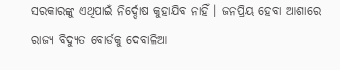ସରକାରଙ୍କୁ ଏଥିପାଇଁ ନିର୍ଦ୍ଦୋଷ କୁହାଯିବ ନାହିଁ । ଜନପ୍ରିୟ ହେବା ଆଶାରେ ରାଜ୍ୟ ବିଦ୍ୟୁତ ବୋର୍ଡକୁ ଦେବାଳିଆ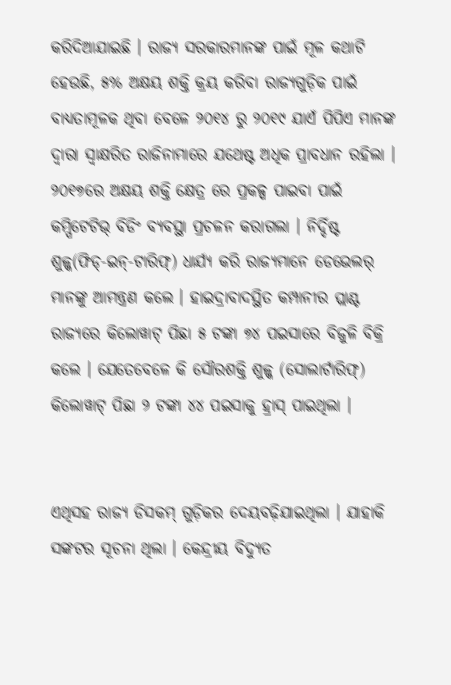କରିଦିଆଯାଇଛି । ରାଜ୍ୟ ସରକାରମାନଙ୍କ ପାଇଁ ମୂଳ କଥାଟି ହେଉଛି, ୫% ଅକ୍ଷୟ ଶକ୍ତି କ୍ରୟ କରିବା ରାଜ୍ୟଗୁଡ଼ିକ ପାଇଁ ବାଧ୍ୟତାମୂଳକ ଥିବା ବେଳେ ୨୦୧୪ ରୁ ୨୦୧୯ ଯାଏଁ ପିପିଏ ମାନଙ୍କ ଦ୍ୱାରା ସ୍ୱାକ୍ଷରିତ ରାଜିନାମାରେ ଯଥେଷ୍ଟ ଅଧିକ ପ୍ରାବଧାନ ରହିଲା । ୨୦୧୭ରେ ଅକ୍ଷୟ ଶକ୍ତି କ୍ଷେତ୍ର ରେ ପ୍ରକଳ୍ପ ପାଇବା ପାଇଁ କମ୍ପିଟେଟିଭ୍ ବିଡିଂ ବ୍ୟବସ୍ଥା ପ୍ରଚଳନ କରାଗଲା । ନିର୍ଦ୍ଦିଷ୍ଟ ଶୁଳ୍କ(ଫିଡ୍‌-ଇନ୍‌-ଟାରିଫ୍‌) ଧାର୍ଯ୍ୟ କରି ରାଜ୍ୟମାନେ ଡେଭେଲର୍ ମାନଙ୍କୁ ଆମନ୍ତ୍ରଣ କଲେ । ହାଇଦ୍ରାବାଦସ୍ଥିତ କମ୍ପାନୀର ପ୍ଲାଣ୍ଟ ରାଜ୍ୟରେ କିଲୋୱାଟ୍ ପିଛା ୫ ଟଙ୍କା ୭୪ ପଇସାରେ ବିଜୁଳି ବିକ୍ରି କଲେ । ଯେତେବେଳେ କି ସୌରଶକ୍ତି ଶୁଳ୍କ (ସୋଲାର୍ଟାରିଫ୍‌) କିଲୋୱାଟ୍ ପିଛା ୨ ଟଙ୍କା ୪୪ ପଇସାକୁ ହ୍ରାସ୍ ପାଇଥିଲା ।


ଏଥିସହ ରାଜ୍ୟ ଡିସକମ୍ ଗୁଡ଼ିକର ଦେୟବଢ଼ିଯାଇଥିଲା । ଯାହାକି ସଙ୍କଟର ସୂଚନା ଥିଲା । କେନ୍ଦ୍ରୀୟ ବିଦ୍ୟୁତ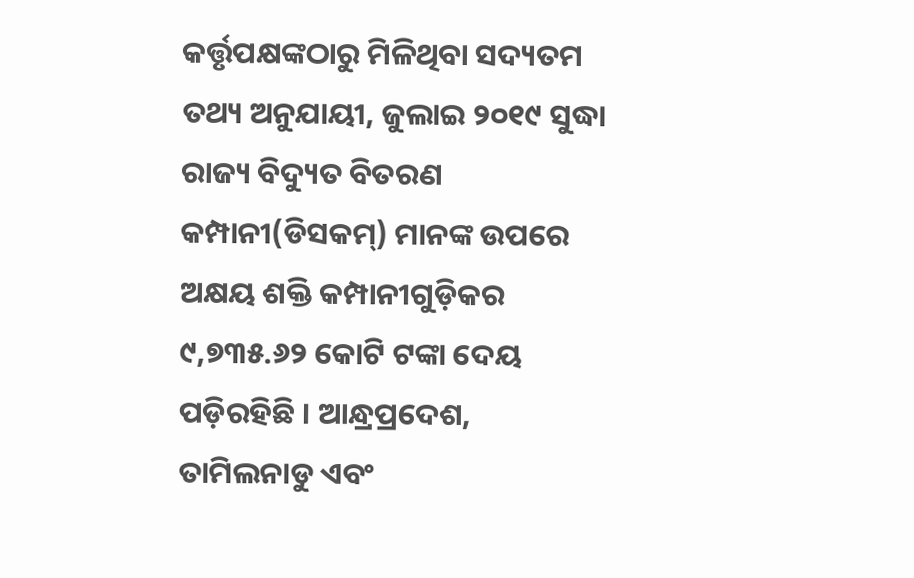କର୍ତ୍ତୃପକ୍ଷଙ୍କଠାରୁ ମିଳିଥିବା ସଦ୍ୟତମ ତଥ୍ୟ ଅନୁଯାୟୀ, ଜୁଲାଇ ୨୦୧୯ ସୁଦ୍ଧା ରାଜ୍ୟ ବିଦ୍ୟୁତ ବିତରଣ କମ୍ପାନୀ(ଡିସକମ୍‌) ମାନଙ୍କ ଉପରେ ଅକ୍ଷୟ ଶକ୍ତି କମ୍ପାନୀଗୁଡ଼ିକର ୯,୭୩୫.୬୨ କୋଟି ଟଙ୍କା ଦେୟ ପଡ଼ିରହିଛି । ଆନ୍ଧ୍ରପ୍ରଦେଶ, ତାମିଲନାଡୁ ଏବଂ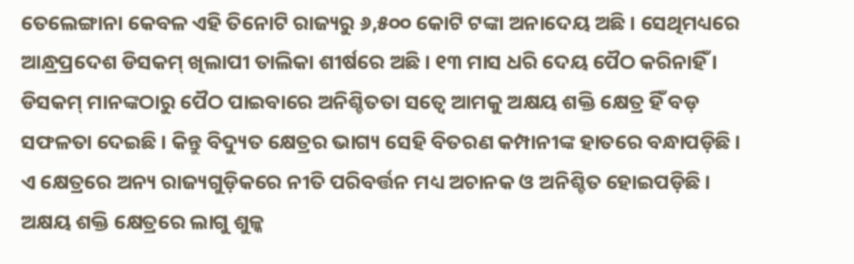ତେଲେଙ୍ଗାନା କେବଳ ଏହି ତିନୋଟି ରାଜ୍ୟରୁ ୬,୫୦୦ କୋଟି ଟଙ୍କା ଅନାଦେୟ ଅଛି । ସେଥିମଧ୍ୟରେ ଆନ୍ଧ୍ରପ୍ରଦେଶ ଡିସକମ୍ ଖିଲାପୀ ତାଲିକା ଶୀର୍ଷରେ ଅଛି । ୧୩ ମାସ ଧରି ଦେୟ ପୈଠ କରିନାହିଁ । ଡିସକମ୍ ମାନଙ୍କଠାରୁ ପୈଠ ପାଇବାରେ ଅନିଶ୍ଚିତତା ସତ୍ବେ ଆମକୁ ଅକ୍ଷୟ ଶକ୍ତି କ୍ଷେତ୍ର ହିଁ ବଡ଼ ସଫଳତା ଦେଇଛି । କିନ୍ତୁ ବିଦ୍ୟୁତ କ୍ଷେତ୍ରର ଭାଗ୍ୟ ସେହି ବିତରଣ କମ୍ପାନୀଙ୍କ ହାତରେ ବନ୍ଧାପଡ଼ିଛି । ଏ କ୍ଷେତ୍ରରେ ଅନ୍ୟ ରାଜ୍ୟଗୁଡ଼ିକରେ ନୀତି ପରିବର୍ତ୍ତନ ମଧ୍ୟ ଅଚାନକ ଓ ଅନିଶ୍ଚିତ ହୋଇପଡ଼ିଛି । ଅକ୍ଷୟ ଶକ୍ତି କ୍ଷେତ୍ରରେ ଲାଗୁ ଶୁଳ୍କ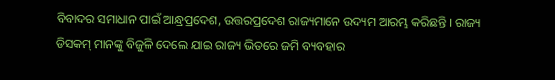ବିବାଦର ସମାଧାନ ପାଇଁ ଆନ୍ଧ୍ରପ୍ରଦେଶ, ଉତ୍ତରପ୍ରଦେଶ ରାଜ୍ୟମାନେ ଉଦ୍ୟମ ଆରମ୍ଭ କରିଛନ୍ତି । ରାଜ୍ୟ ଡିସକମ୍ ମାନଙ୍କୁ ବିଜୁଳି ଦେଲେ ଯାଇ ରାଜ୍ୟ ଭିତରେ ଜମି ବ୍ୟବହାର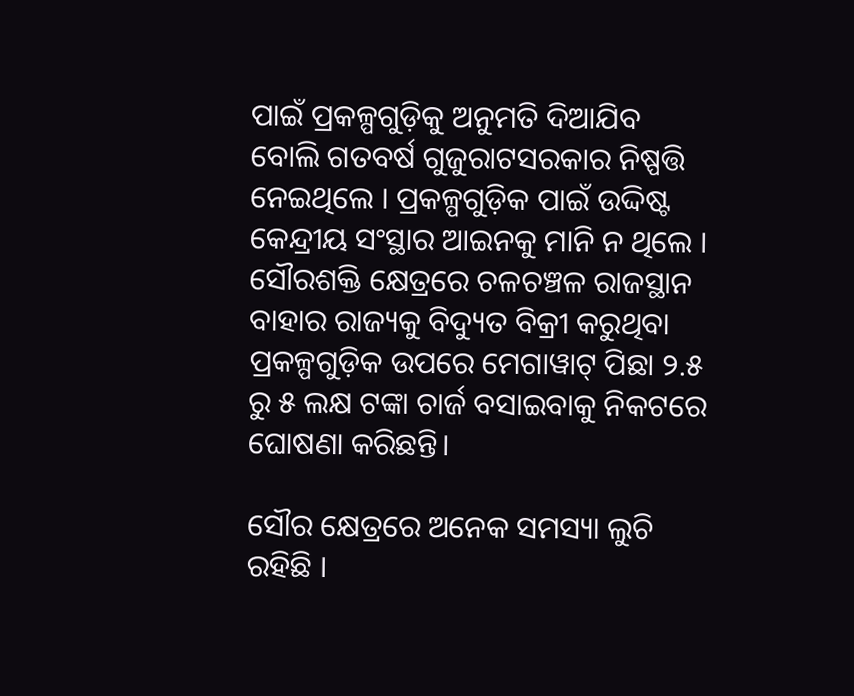ପାଇଁ ପ୍ରକଳ୍ପଗୁଡ଼ିକୁ ଅନୁମତି ଦିଆଯିବ ବୋଲି ଗତବର୍ଷ ଗୁଜୁରାଟସରକାର ନିଷ୍ପତ୍ତି ନେଇଥିଲେ । ପ୍ରକଳ୍ପଗୁଡ଼ିକ ପାଇଁ ଉଦ୍ଦିଷ୍ଟ କେନ୍ଦ୍ରୀୟ ସଂସ୍ଥାର ଆଇନକୁ ମାନି ନ ଥିଲେ । ସୌରଶକ୍ତି କ୍ଷେତ୍ରରେ ଚଳଚଞ୍ଚଳ ରାଜସ୍ଥାନ ବାହାର ରାଜ୍ୟକୁ ବିଦ୍ୟୁତ ବିକ୍ରୀ କରୁଥିବା ପ୍ରକଳ୍ପଗୁଡ଼ିକ ଉପରେ ମେଗାୱାଟ୍ ପିଛା ୨.୫ ରୁ ୫ ଲକ୍ଷ ଟଙ୍କା ଚାର୍ଜ ବସାଇବାକୁ ନିକଟରେ ଘୋଷଣା କରିଛନ୍ତି।

ସୌର କ୍ଷେତ୍ରରେ ଅନେକ ସମସ୍ୟା ଲୁଚି ରହିଛି ।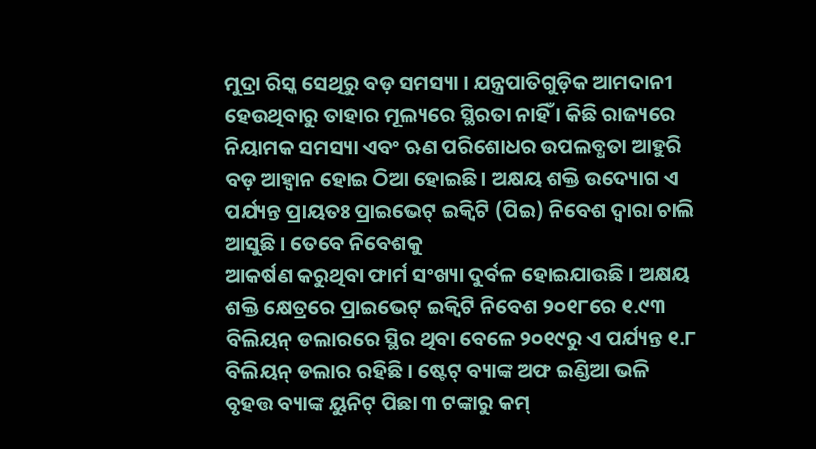ମୁଦ୍ରା ରିସ୍କ ସେଥିରୁ ବଡ଼ ସମସ୍ୟା । ଯନ୍ତ୍ରପାତିଗୁଡ଼ିକ ଆମଦାନୀ ହେଉଥିବାରୁ ତାହାର ମୂଲ୍ୟରେ ସ୍ଥିରତା ନାହିଁ । କିଛି ରାଜ୍ୟରେ ନିୟାମକ ସମସ୍ୟା ଏବଂ ଋଣ ପରିଶୋଧର ଉପଲବ୍ଧତା ଆହୁରି ବଡ଼ ଆହ୍ବାନ ହୋଇ ଠିଆ ହୋଇଛି। ଅକ୍ଷୟ ଶକ୍ତି ଉଦ୍ୟୋଗ ଏ ପର୍ଯ୍ୟନ୍ତ ପ୍ରାୟତଃ ପ୍ରାଇଭେଟ୍ ଇକ୍ୱିଟି (ପିଇ) ନିବେଶ ଦ୍ୱାରା ଚାଲି ଆସୁଛି । ତେବେ ନିବେଶକୁ
ଆକର୍ଷଣ କରୁଥିବା ଫାର୍ମ ସଂଖ୍ୟା ଦୁର୍ବଳ ହୋଇଯାଉଛି । ଅକ୍ଷୟ ଶକ୍ତି କ୍ଷେତ୍ରରେ ପ୍ରାଇଭେଟ୍ ଇକ୍ୱିଟି ନିବେଶ ୨୦୧୮ରେ ୧.୯୩ ବିଲିୟନ୍ ଡଲାରରେ ସ୍ଥିର ଥିବା ବେଳେ ୨୦୧୯ରୁ ଏ ପର୍ଯ୍ୟନ୍ତ ୧.୮ ବିଲିୟନ୍ ଡଲାର ରହିଛି । ଷ୍ଟେଟ୍ ବ୍ୟାଙ୍କ ଅଫ ଇଣ୍ଡିଆ ଭଳି ବୃହତ୍ତ ବ୍ୟାଙ୍କ ୟୁନିଟ୍ ପିଛା ୩ ଟଙ୍କାରୁ କମ୍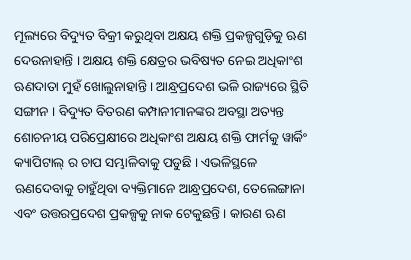ମୂଲ୍ୟରେ ବିଦ୍ୟୁତ ବିକ୍ରୀ କରୁଥିବା ଅକ୍ଷୟ ଶକ୍ତି ପ୍ରକଳ୍ପଗୁଡ଼ିକୁ ଋଣ ଦେଉନାହାନ୍ତି । ଅକ୍ଷୟ ଶକ୍ତି କ୍ଷେତ୍ରର ଭବିଷ୍ୟତ ନେଇ ଅଧିକାଂଶ ଋଣଦାତା ମୁହଁ ଖୋଲୁନାହାନ୍ତି । ଆନ୍ଧ୍ରପ୍ରଦେଶ ଭଳି ରାଜ୍ୟରେ ସ୍ଥିତି ସଙ୍ଗୀନ । ବିଦ୍ୟୁତ ବିତରଣ କମ୍ପାନୀମାନଙ୍କର ଅବସ୍ଥା ଅତ୍ୟନ୍ତ ଶୋଚନୀୟ ପରିପ୍ରେକ୍ଷୀରେ ଅଧିକାଂଶ ଅକ୍ଷୟ ଶକ୍ତି ଫାର୍ମକୁ ୱାର୍କିଂ କ୍ୟାପିଟାଲ୍ ର ଚାପ ସମ୍ଭାଳିବାକୁ ପଡୁଛି । ଏଭଳିସ୍ଥଳେ ଋଣଦେବାକୁ ଚାହୁଁଥିବା ବ୍ୟକ୍ତିମାନେ ଆନ୍ଧ୍ରପ୍ରଦେଶ, ତେଲେଙ୍ଗାନା ଏବଂ ଉତ୍ତରପ୍ରଦେଶ ପ୍ରକଳ୍ପକୁ ନାକ ଟେକୁଛନ୍ତି । କାରଣ ଋଣ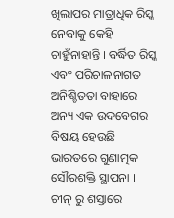ଖିଲାପର ମାତ୍ରାଧିକ ରିସ୍କ ନେବାକୁ କେହି ଚାହୁଁନାହାନ୍ତି । ବର୍ଦ୍ଧିତ ରିସ୍କ ଏବଂ ପରିଚାଳନାଗତ ଅନିଶ୍ଚିତତା ବାହାରେ ଅନ୍ୟ ଏକ ଉଦବେଗର ବିଷୟ ହେଉଛି ଭାରତରେ ଗୁଣାତ୍ମକ ସୌରଶକ୍ତି ସ୍ଥାପନା । ଚୀନ୍ ରୁ ଶସ୍ତାରେ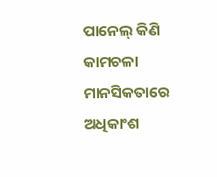ପାନେଲ୍ କିଣି କାମଚଳା ମାନସିକତାରେ ଅଧିକାଂଶ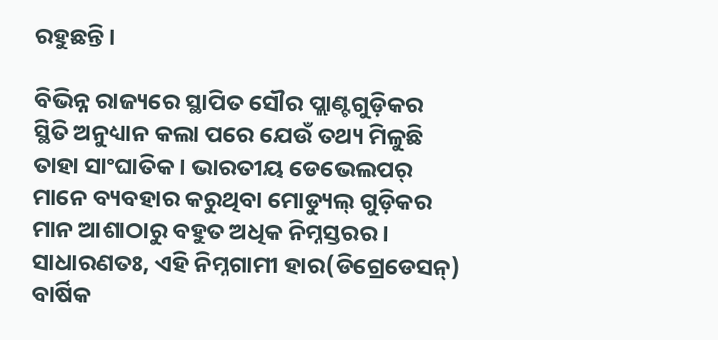ରହୁଛନ୍ତି ।

ବିଭିନ୍ନ ରାଜ୍ୟରେ ସ୍ଥାପିତ ସୌର ପ୍ଲାଣ୍ଟଗୁଡ଼ିକର ସ୍ଥିତି ଅନୁଧ୍ୟାନ କଲା ପରେ ଯେଉଁ ତଥ୍ୟ ମିଳୁଛି ତାହା ସାଂଘାତିକ । ଭାରତୀୟ ଡେଭେଲପର୍ ମାନେ ବ୍ୟବହାର କରୁଥିବା ମୋଡ୍ୟୁଲ୍ ଗୁଡ଼ିକର ମାନ ଆଶାଠାରୁ ବହୁତ ଅଧିକ ନିମ୍ନସ୍ତରର । ସାଧାରଣତଃ, ଏହି ନିମ୍ନଗାମୀ ହାର(ଡିଗ୍ରେଡେସନ୍‌) ବାର୍ଷିକ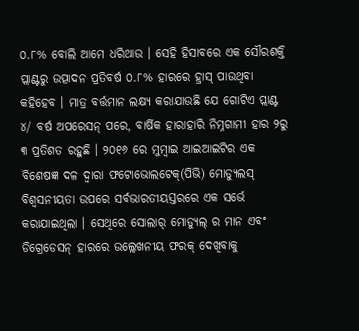୦.୮% ବୋଲି ଆମେ ଧରିଥାଉ । ସେହି ହିସାବରେ ଏକ ସୌରଶକ୍ତି ପ୍ଲାଣ୍ଟରୁ ଉତ୍ପାଦନ ପ୍ରତିବର୍ଷ ୦.୮% ହାରରେ ହ୍ରାସ୍ ପାଉଥିବା କହିହେବ । ମାତ୍ର ବର୍ତ୍ତମାନ ଲକ୍ଷ୍ୟ କରାଯାଉଛି ଯେ ଗୋଟିଏ ପ୍ଲାଣ୍ଟ ୪/ ବର୍ଷ ଅପରେସନ୍ ପରେ, ବାର୍ଷିକ ହାରାହାରି ନିମ୍ନଗାମୀ ହାର ୨ରୁ ୩ ପ୍ରତିଶତ ରହୁଛି । ୨୦୧୬ ରେ ମୁମ୍ବାଇ ଆଇଆଇଟିର ଏକ ବିଶେଷଜ୍ଞ ଦଳ ଦ୍ୱାରା ଫଟୋଭୋଲଟେକ୍‌(ପିଭି) ମୋଡ୍ୟୁଲସ୍ ବିଶ୍ୱସନୀୟତା ଉପରେ ସର୍ବଭାରତୀୟସ୍ତରରେ ଏକ ସର୍ଭେ କରାଯାଇଥିଲା । ସେଥିରେ ସୋଲାର୍ ମୋଡ୍ୟୁଲ୍ ର ମାନ ଏବଂ ଡିଗ୍ରେଡେସନ୍ ହାରରେ ଉଲ୍ଲେଖନୀୟ ଫରକ୍ ଦେଖିବାକୁ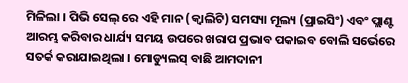ମିଳିଲା । ପିଭି ସେଲ୍ ରେ ଏହି ମାନ (କ୍ୱାଲିଟି) ସମସ୍ୟା ମୂଲ୍ୟ (ପ୍ରାଇସିଂ) ଏବଂ ପ୍ଲାଣ୍ଟ ଆରମ୍ଭ କରିବାର ଧାର୍ଯ୍ୟ ସମୟ ଉପରେ ଖରାପ ପ୍ରଭାବ ପକାଇବ ବୋଲି ସର୍ଭେରେ ସତର୍କ କରାଯାଇଥିଲା । ମୋଡ୍ୟୁଲସ୍ ବାଛି ଆମଦାନୀ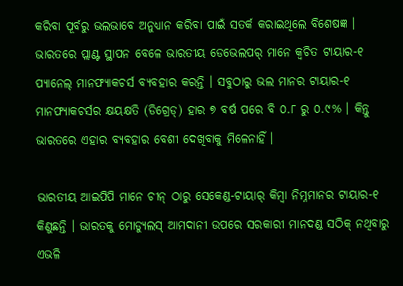କରିବା ପୂର୍ବରୁ ଭଲଭାବେ ଅନୁଧ୍ୟାନ କରିବା ପାଇଁ ସତର୍କ କରାଇଥିଲେ ବିଶେଷଜ୍ଞ । ଭାରତରେ ପ୍ଲାଣ୍ଟ ସ୍ଥାପନ ବେଳେ ଭାରତୀୟ ଡେଭେଲପର୍ ମାନେ କ୍ୱଚିତ ଟାୟାର-୧ ପ୍ୟାନେଲ୍ ମାନଫ୍ୟାକଚର୍ସ ବ୍ୟବହାର କରନ୍ତି । ସବୁଠାରୁ ଭଲ ମାନର ଟାୟାର-୧ ମାନଫ୍ୟାକଚର୍ସର କ୍ଷୟକ୍ଷତି (ଡିଗ୍ରେଡ୍‌) ହାର ୭ ବର୍ଷ ପରେ ବି ୦.୮ ରୁ ୦.୯% । କିନ୍ତୁ ଭାରତରେ ଏହାର ବ୍ୟବହାର ବେଶୀ ଦେଖିବାକୁ ମିଳେନାହିଁ ।

ଭାରତୀୟ ଆଇପିପି ମାନେ ଚୀନ୍ ଠାରୁ ସେକେଣ୍ଡ-ଟାୟାର୍ କିମ୍ବା ନିମ୍ନମାନର ଟାୟାର-୧ କିଣୁଛନ୍ତି । ଭାରତକୁ ମୋଡ୍ୟୁଲସ୍ ଆମଦାନୀ ଉପରେ ସରକାରୀ ମାନଦଣ୍ଡ ସଠିକ୍ ନଥିବାରୁ ଏଭଳି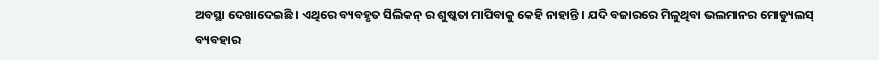ଅବସ୍ଥା ଦେଖାଦେଇଛି । ଏଥିରେ ବ୍ୟବହୃତ ସିଲିକନ୍ ର ଶୁଷ୍କତା ମାପିବାକୁ କେହି ନାହାନ୍ତି । ଯଦି ବଜାରରେ ମିଳୁଥିବା ଭଲମାନର ମୋଡ୍ୟୁଲସ୍ ବ୍ୟବହାର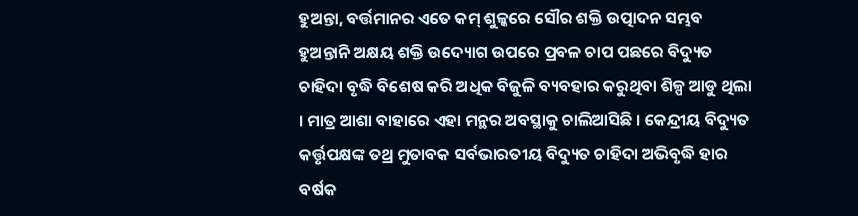ହୁଅନ୍ତା, ବର୍ତ୍ତମାନର ଏତେ କମ୍ ଶୁଳ୍କରେ ସୌର ଶକ୍ତି ଉତ୍ପାଦନ ସମ୍ଭବ ହୁଅନ୍ତାନି ଅକ୍ଷୟ ଶକ୍ତି ଉଦ୍ୟୋଗ ଉପରେ ପ୍ରବଳ ଚାପ ପଛରେ ବିଦ୍ୟୁତ ଚାହିଦା ବୃଦ୍ଧି ବିଶେଷ କରି ଅଧିକ ବିଜୁଳି ବ୍ୟବହାର କରୁଥିବା ଶିଳ୍ପ ଆଡୁ ଥିଲା । ମାତ୍ର ଆଶା ବାହାରେ ଏହା ମନ୍ଥର ଅବସ୍ଥାକୁ ଚାଲିଆସିଛି । କେନ୍ଦ୍ରୀୟ ବିଦ୍ୟୁତ କର୍ତ୍ତୃପକ୍ଷଙ୍କ ତଥ୍ର ମୁତାବକ ସର୍ବଭାରତୀୟ ବିଦ୍ୟୁତ ଚାହିଦା ଅଭିବୃଦ୍ଧି ହାର ବର୍ଷକ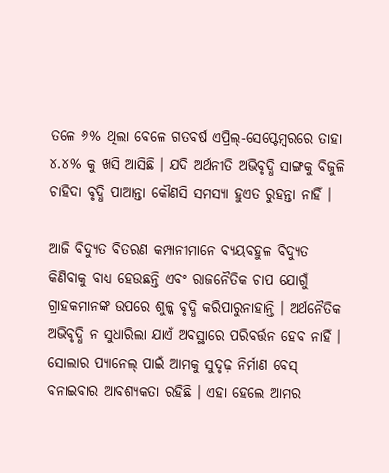ତଳେ ୬% ଥିଲା ବେଳେ ଗତବର୍ଷ ଏପ୍ରିଲ୍‌-ସେପ୍ଟେମ୍ବରରେ ତାହା ୪.୪% କୁ ଖସି ଆସିଛି । ଯଦି ଅର୍ଥନୀତି ଅଭିବୃଦ୍ଧି ସାଙ୍ଗକୁ ବିଜୁଳି ଚାହିଦା ବୃଦ୍ଧି ପାଆନ୍ତା କୌଣସି ସମସ୍ୟା ହୁଏତ ରୁହନ୍ତା ନାହିଁ ।

ଆଜି ବିଦ୍ୟୁତ ବିତରଣ କମ୍ପାନୀମାନେ ବ୍ୟୟବହୁଳ ବିଦ୍ୟୁତ କିଣିବାକୁ ବାଧ୍ୟ ହେଉଛନ୍ତି ଏବଂ ରାଜନୈତିକ ଚାପ ଯୋଗୁଁ ଗ୍ରାହକମାନଙ୍କ ଉପରେ ଶୁଳ୍କ ବୃଦ୍ଧି କରିପାରୁନାହାନ୍ତି । ଅର୍ଥନୈତିକ ଅଭିବୃଦ୍ଧି ନ ସୁଧାରିଲା ଯାଏଁ ଅବସ୍ଥାରେ ପରିବର୍ତ୍ତନ ହେବ ନାହିଁ । ସୋଲାର ପ୍ୟାନେଲ୍ ପାଇଁ ଆମକୁ ସୁଦୃଢ଼ ନିର୍ମାଣ ବେସ୍ ବନାଇବାର ଆବଶ୍ୟକତା ରହିଛି । ଏହା ହେଲେ ଆମର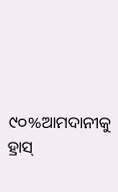୯୦%ଆମଦାନୀକୁ ହ୍ରାସ୍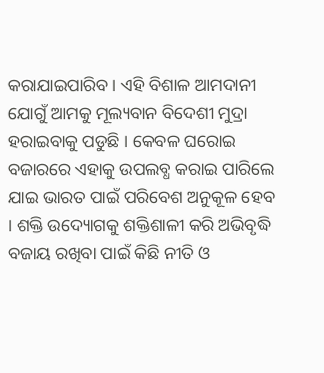କରାଯାଇପାରିବ । ଏହି ବିଶାଳ ଆମଦାନୀ ଯୋଗୁଁ ଆମକୁ ମୂଲ୍ୟବାନ ବିଦେଶୀ ମୁଦ୍ରା ହରାଇବାକୁ ପଡୁଛି । କେବଳ ଘରୋଇ ବଜାରରେ ଏହାକୁ ଉପଲବ୍ଧ କରାଇ ପାରିଲେ ଯାଇ ଭାରତ ପାଇଁ ପରିବେଶ ଅନୁକୂଳ ହେବ । ଶକ୍ତି ଉଦ୍ୟୋଗକୁ ଶକ୍ତିଶାଳୀ କରି ଅଭିବୃଦ୍ଧି ବଜାୟ ରଖିବା ପାଇଁ କିଛି ନୀତି ଓ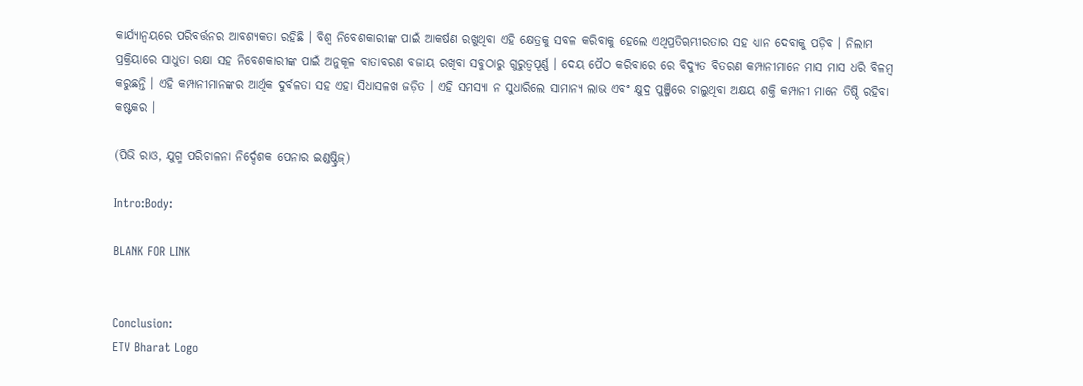କାର୍ଯ୍ୟାନ୍ୱୟରେ ପରିବର୍ତ୍ତନର ଆବଶ୍ୟକତା ରହିଛି । ବିଶ୍ୱ ନିବେଶକାରୀଙ୍କ ପାଇଁ ଆକର୍ଷଣ ରଖୁଥିବା ଏହି କ୍ଷେତ୍ରକୁ ସବଳ କରିବାକୁ ହେଲେ ଏଥିପ୍ରତିୠମ୍ଭୀରତାର ସହ ଧ୍ୟାନ ଦେବାକୁ ପଡ଼ିବ । ନିଲାମ ପ୍ରକ୍ରିୟାରେ ସାଧୁତା ରକ୍ଷା ସହ ନିବେଶକାରୀଙ୍କ ପାଇଁ ଅନୁକୂଳ ବାତାବରଣ ବଜାୟ ରଖିବା ସବୁଠାରୁ ଗୁରୁତ୍ୱପୂର୍ଣ୍ଣ । ଦେୟ ପୈଠ କରିବାରେ ରେ ବିଦ୍ୟୁତ ବିତରଣ କମ୍ପାନୀମାନେ ମାସ ମାସ ଧରି ବିଳମ୍ବ କରୁଛନ୍ତି । ଏହି କମ୍ପାନୀମାନଙ୍କର ଆର୍ଥିକ ଦୁର୍ବଳତା ସହ ଏହା ସିଧାସଳଖ ଜଡ଼ିତ । ଏହି ସମସ୍ୟା ନ ସୁଧାରିଲେ ସାମାନ୍ୟ ଲାଭ ଏବଂ କ୍ଷୁଦ୍ର ପୁଞ୍ଜିରେ ଚାଲୁଥିବା ଅକ୍ଷୟ ଶକ୍ତି କମ୍ପାନୀ ମାନେ ତିଷ୍ଠି ରହିବା କଷ୍ଟକର ।

(ପିଭି ରାଓ, ଯୁଗ୍ମ ପରିଚାଳନା ନିର୍ଦ୍ଦେଶକ ପେନାର ଇଣ୍ଡଷ୍ଟ୍ରିଜ୍‌)

Intro:Body:

BLANK FOR LINK


Conclusion:
ETV Bharat Logo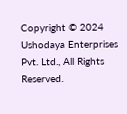Copyright © 2024 Ushodaya Enterprises Pvt. Ltd., All Rights Reserved.